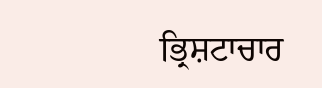ਭ੍ਰਿਸ਼ਟਾਚਾਰ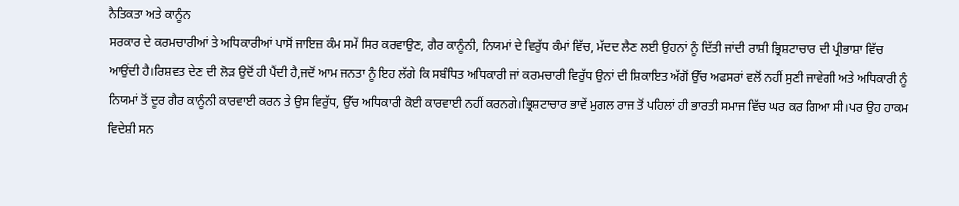ਨੈਤਿਕਤਾ ਅਤੇ ਕਾਨੂੰਨ
ਸਰਕਾਰ ਦੇ ਕਰਮਚਾਰੀਆਂ ਤੇ ਅਧਿਕਾਰੀਆਂ ਪਾਸੋਂ ਜਾਇਜ਼ ਕੰਮ ਸਮੇਂ ਸਿਰ ਕਰਵਾਉਣ, ਗੈਰ ਕਾਨੂੰਨੀ, ਨਿਯਮਾਂ ਦੇ ਵਿਰੁੱਧ ਕੰਮਾਂ ਵਿੱਚ, ਮੱਦਦ ਲੈਣ ਲਈ ਉਹਨਾਂ ਨੂੰ ਦਿੱਤੀ ਜਾਂਦੀ ਰਾਸ਼ੀ ਭ੍ਰਿਸ਼ਟਾਚਾਰ ਦੀ ਪ੍ਰੀਭਾਸ਼ਾ ਵਿੱਚ ਆਉਂਦੀ ਹੈ।ਰਿਸ਼ਵਤ ਦੇਣ ਦੀ ਲੋੜ ਉਦੋਂ ਹੀ ਪੈਂਦੀ ਹੈ,ਜਦੋਂ ਆਮ ਜਨਤਾ ਨੂੰ ਇਹ ਲੱਗੇ ਕਿ ਸਬੰਧਿਤ ਅਧਿਕਾਰੀ ਜਾਂ ਕਰਮਚਾਰੀ ਵਿਰੁੱਧ ਉਨਾਂ ਦੀ ਸ਼ਿਕਾਇਤ ਅੱਗੋਂ ਉੱਚ ਅਫਸਰਾਂ ਵਲੋਂ ਨਹੀਂ ਸੁਣੀ ਜਾਵੇਗੀ ਅਤੇ ਅਧਿਕਾਰੀ ਨੂੰ ਨਿਯਮਾਂ ਤੋਂ ਦੂਰ ਗੈਰ ਕਾਨੂੰਨੀ ਕਾਰਵਾਈ ਕਰਨ ਤੇ ਉਸ ਵਿਰੁੱਧ, ਉੱਚ ਅਧਿਕਾਰੀ ਕੋਈ ਕਾਰਵਾਈ ਨਹੀਂ ਕਰਨਗੇ।ਭ੍ਰਿਸ਼ਟਾਚਾਰ ਭਾਵੇਂ ਮੁਗਲ ਰਾਜ ਤੋਂ ਪਹਿਲਾਂ ਹੀ ਭਾਰਤੀ ਸਮਾਜ ਵਿੱਚ ਘਰ ਕਰ ਗਿਆ ਸੀ।ਪਰ ਉਹ ਹਾਕਮ ਵਿਦੇਸ਼ੀ ਸਨ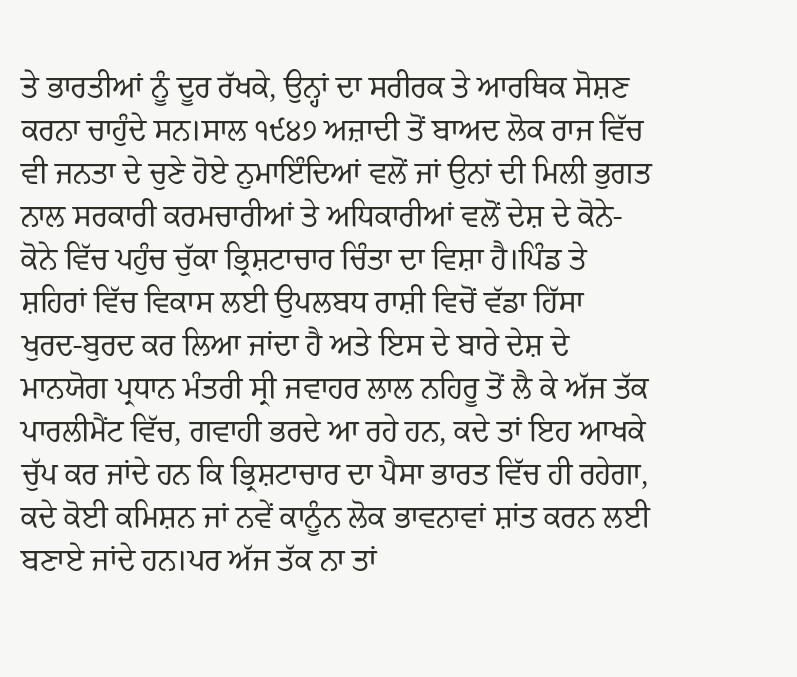ਤੇ ਭਾਰਤੀਆਂ ਨੂੰ ਦੂਰ ਰੱਖਕੇ, ਉਨ੍ਹਾਂ ਦਾ ਸਰੀਰਕ ਤੇ ਆਰਥਿਕ ਸੋਸ਼ਣ ਕਰਨਾ ਚਾਹੁੰਦੇ ਸਨ।ਸਾਲ ੧੯੪੭ ਅਜ਼ਾਦੀ ਤੋਂ ਬਾਅਦ ਲੋਕ ਰਾਜ ਵਿੱਚ ਵੀ ਜਨਤਾ ਦੇ ਚੁਣੇ ਹੋਏ ਨੁਮਾਇੰਦਿਆਂ ਵਲੋਂ ਜਾਂ ਉਨਾਂ ਦੀ ਮਿਲੀ ਭੁਗਤ ਨਾਲ ਸਰਕਾਰੀ ਕਰਮਚਾਰੀਆਂ ਤੇ ਅਧਿਕਾਰੀਆਂ ਵਲੋਂ ਦੇਸ਼ ਦੇ ਕੋਨੇ-ਕੋਨੇ ਵਿੱਚ ਪਹੁੰਚ ਚੁੱਕਾ ਭ੍ਰਿਸ਼ਟਾਚਾਰ ਚਿੰਤਾ ਦਾ ਵਿਸ਼ਾ ਹੈ।ਪਿੰਡ ਤੇ ਸ਼ਹਿਰਾਂ ਵਿੱਚ ਵਿਕਾਸ ਲਈ ਉਪਲਬਧ ਰਾਸ਼ੀ ਵਿਚੋਂ ਵੱਡਾ ਹਿੱਸਾ ਖੁਰਦ-ਬੁਰਦ ਕਰ ਲਿਆ ਜਾਂਦਾ ਹੈ ਅਤੇ ਇਸ ਦੇ ਬਾਰੇ ਦੇਸ਼ ਦੇ ਮਾਨਯੋਗ ਪ੍ਰਧਾਨ ਮੰਤਰੀ ਸ੍ਰੀ ਜਵਾਹਰ ਲਾਲ ਨਹਿਰੂ ਤੋਂ ਲੈ ਕੇ ਅੱਜ ਤੱਕ ਪਾਰਲੀਮੈਂਟ ਵਿੱਚ, ਗਵਾਹੀ ਭਰਦੇ ਆ ਰਹੇ ਹਨ, ਕਦੇ ਤਾਂ ਇਹ ਆਖਕੇ ਚੁੱਪ ਕਰ ਜਾਂਦੇ ਹਨ ਕਿ ਭ੍ਰਿਸ਼ਟਾਚਾਰ ਦਾ ਪੈਸਾ ਭਾਰਤ ਵਿੱਚ ਹੀ ਰਹੇਗਾ, ਕਦੇ ਕੋਈ ਕਮਿਸ਼ਨ ਜਾਂ ਨਵੇਂ ਕਾਨੂੰਨ ਲੋਕ ਭਾਵਨਾਵਾਂ ਸ਼ਾਂਤ ਕਰਨ ਲਈ ਬਣਾਏ ਜਾਂਦੇ ਹਨ।ਪਰ ਅੱਜ ਤੱਕ ਨਾ ਤਾਂ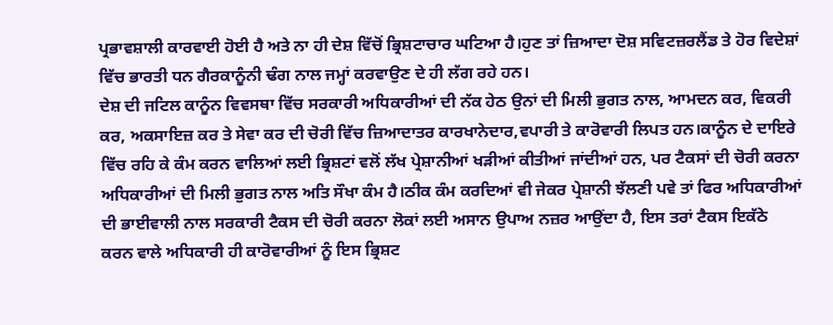ਪ੍ਰਭਾਵਸ਼ਾਲੀ ਕਾਰਵਾਈ ਹੋਈ ਹੈ ਅਤੇ ਨਾ ਹੀ ਦੇਸ਼ ਵਿੱਚੋਂ ਭ੍ਰਿਸ਼ਟਾਚਾਰ ਘਟਿਆ ਹੈ।ਹੁਣ ਤਾਂ ਜ਼ਿਆਦਾ ਦੋਸ਼ ਸਵਿਟਜ਼ਰਲੈਂਡ ਤੇ ਹੋਰ ਵਿਦੇਸ਼ਾਂ ਵਿੱਚ ਭਾਰਤੀ ਧਨ ਗੈਰਕਾਨੂੰਨੀ ਢੰਗ ਨਾਲ ਜਮ੍ਹਾਂ ਕਰਵਾਉਣ ਦੇ ਹੀ ਲੱਗ ਰਹੇ ਹਨ।
ਦੇਸ਼ ਦੀ ਜਟਿਲ ਕਾਨੂੰਨ ਵਿਵਸਥਾ ਵਿੱਚ ਸਰਕਾਰੀ ਅਧਿਕਾਰੀਆਂ ਦੀ ਨੱਕ ਹੇਠ ਉਨਾਂ ਦੀ ਮਿਲੀ ਭੁਗਤ ਨਾਲ, ਆਮਦਨ ਕਰ, ਵਿਕਰੀ ਕਰ, ਅਕਸਾਇਜ਼ ਕਰ ਤੇ ਸੇਵਾ ਕਰ ਦੀ ਚੋਰੀ ਵਿੱਚ ਜ਼ਿਆਦਾਤਰ ਕਾਰਖਾਨੇਦਾਰ,ਵਪਾਰੀ ਤੇ ਕਾਰੋਵਾਰੀ ਲਿਪਤ ਹਨ।ਕਾਨੂੰਨ ਦੇ ਦਾਇਰੇ ਵਿੱਚ ਰਹਿ ਕੇ ਕੰਮ ਕਰਨ ਵਾਲਿਆਂ ਲਈ ਭ੍ਰਿਸ਼ਟਾਂ ਵਲੋਂ ਲੱਖ ਪ੍ਰੇਸ਼ਾਨੀਆਂ ਖੜੀਆਂ ਕੀਤੀਆਂ ਜਾਂਦੀਆਂ ਹਨ, ਪਰ ਟੈਕਸਾਂ ਦੀ ਚੋਰੀ ਕਰਨਾ ਅਧਿਕਾਰੀਆਂ ਦੀ ਮਿਲੀ ਭੁਗਤ ਨਾਲ ਅਤਿ ਸੌਖਾ ਕੰਮ ਹੈ।ਠੀਕ ਕੰਮ ਕਰਦਿਆਂ ਵੀ ਜੇਕਰ ਪ੍ਰੇਸ਼ਾਨੀ ਝੱਲਣੀ ਪਵੇ ਤਾਂ ਫਿਰ ਅਧਿਕਾਰੀਆਂ ਦੀ ਭਾਈਵਾਲੀ ਨਾਲ ਸਰਕਾਰੀ ਟੈਕਸ ਦੀ ਚੋਰੀ ਕਰਨਾ ਲੋਕਾਂ ਲਈ ਅਸਾਨ ਉਪਾਅ ਨਜ਼ਰ ਆਉਂਦਾ ਹੈ, ਇਸ ਤਰਾਂ ਟੈਕਸ ਇਕੱਠੇ ਕਰਨ ਵਾਲੇ ਅਧਿਕਾਰੀ ਹੀ ਕਾਰੋਵਾਰੀਆਂ ਨੂੰ ਇਸ ਭ੍ਰਿਸ਼ਟ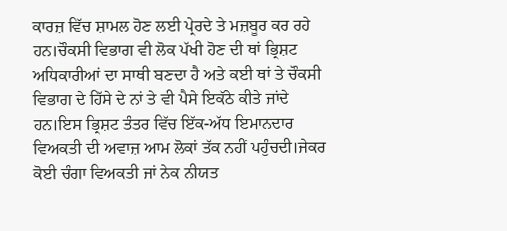ਕਾਰਜ਼ ਵਿੱਚ ਸ਼ਾਮਲ ਹੋਣ ਲਈ ਪ੍ਰੇਰਦੇ ਤੇ ਮਜ਼ਬੂਰ ਕਰ ਰਹੇ ਹਨ।ਚੌਕਸੀ ਵਿਭਾਗ ਵੀ ਲੋਕ ਪੱਖੀ ਹੋਣ ਦੀ ਥਾਂ ਭ੍ਰਿਸ਼ਟ ਅਧਿਕਾਰੀਆਂ ਦਾ ਸਾਥੀ ਬਣਦਾ ਹੈ ਅਤੇ ਕਈ ਥਾਂ ਤੇ ਚੌਕਸੀ ਵਿਭਾਗ ਦੇ ਹਿੱਸੇ ਦੇ ਨਾਂ ਤੇ ਵੀ ਪੈਸੇ ਇਕੱਠੇ ਕੀਤੇ ਜਾਂਦੇ ਹਨ।ਇਸ ਭ੍ਰਿਸ਼ਟ ਤੰਤਰ ਵਿੱਚ ਇੱਕ-ਅੱਧ ਇਮਾਨਦਾਰ ਵਿਅਕਤੀ ਦੀ ਅਵਾਜ਼ ਆਮ ਲੋਕਾਂ ਤੱਕ ਨਹੀਂ ਪਹੁੰਚਦੀ।ਜੇਕਰ ਕੋਈ ਚੰਗਾ ਵਿਅਕਤੀ ਜਾਂ ਨੇਕ ਨੀਯਤ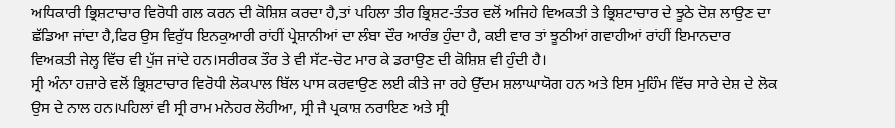ਅਧਿਕਾਰੀ ਭ੍ਰਿਸ਼ਟਾਚਾਰ ਵਿਰੋਧੀ ਗਲ ਕਰਨ ਦੀ ਕੋਸ਼ਿਸ਼ ਕਰਦਾ ਹੈ,ਤਾਂ ਪਹਿਲਾ ਤੀਰ ਭ੍ਰਿਸ਼ਟ-ਤੰਤਰ ਵਲੋਂ ਅਜਿਹੇ ਵਿਅਕਤੀ ਤੇ ਭ੍ਰਿਸ਼ਟਾਚਾਰ ਦੇ ਝੂਠੇ ਦੋਸ਼ ਲਾਉਣ ਦਾ ਛੱਡਿਆ ਜਾਂਦਾ ਹੈ,ਫਿਰ ਉਸ ਵਿਰੁੱਧ ਇਨਕੁਆਰੀ ਰਾਂਹੀਂ ਪ੍ਰੇਸ਼ਾਨੀਆਂ ਦਾ ਲੰਬਾ ਦੌਰ ਆਰੰਭ ਹੁੰਦਾ ਹੈ, ਕਈ ਵਾਰ ਤਾਂ ਝੂਠੀਆਂ ਗਵਾਹੀਆਂ ਰਾਂਹੀਂ ਇਮਾਨਦਾਰ ਵਿਅਕਤੀ ਜੇਲ੍ਹ ਵਿੱਚ ਵੀ ਪੁੱਜ ਜਾਂਦੇ ਹਨ।ਸਰੀਰਕ ਤੌਰ ਤੇ ਵੀ ਸੱਟ-ਚੋਟ ਮਾਰ ਕੇ ਡਰਾਉਣ ਦੀ ਕੋਸ਼ਿਸ਼ ਵੀ ਹੁੰਦੀ ਹੈ।
ਸ੍ਰੀ ਅੰਨਾ ਹਜ਼ਾਰੇ ਵਲੋਂ ਭ੍ਰਿਸ਼ਟਾਚਾਰ ਵਿਰੋਧੀ ਲੋਕਪਾਲ ਬਿੱਲ ਪਾਸ ਕਰਵਾਉਣ ਲਈ ਕੀਤੇ ਜਾ ਰਹੇ ਉੱਦਮ ਸ਼ਲਾਘਾਯੋਗ ਹਨ ਅਤੇ ਇਸ ਮੁਹਿੰਮ ਵਿੱਚ ਸਾਰੇ ਦੇਸ਼ ਦੇ ਲੋਕ ਉਸ ਦੇ ਨਾਲ ਹਨ।ਪਹਿਲਾਂ ਵੀ ਸ੍ਰੀ ਰਾਮ ਮਨੋਹਰ ਲੋਹੀਆ, ਸ੍ਰੀ ਜੈ ਪ੍ਰਕਾਸ਼ ਨਰਾਇਣ ਅਤੇ ਸ੍ਰੀ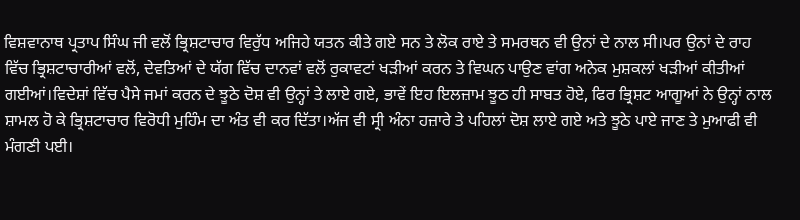ਵਿਸ਼ਵਾਨਾਥ ਪ੍ਰਤਾਪ ਸਿੰਘ ਜੀ ਵਲੋਂ ਭ੍ਰਿਸ਼ਟਾਚਾਰ ਵਿਰੁੱਧ ਅਜਿਹੇ ਯਤਨ ਕੀਤੇ ਗਏ ਸਨ ਤੇ ਲੋਕ ਰਾਏ ਤੇ ਸਮਰਥਨ ਵੀ ਉਨਾਂ ਦੇ ਨਾਲ ਸੀ।ਪਰ ਉਨਾਂ ਦੇ ਰਾਹ ਵਿੱਚ ਭ੍ਰਿਸ਼ਟਾਚਾਰੀਆਂ ਵਲੋਂ, ਦੇਵਤਿਆਂ ਦੇ ਯੱਗ ਵਿੱਚ ਦਾਨਵਾਂ ਵਲੋਂ ਰੁਕਾਵਟਾਂ ਖੜੀਆਂ ਕਰਨ ਤੇ ਵਿਘਨ ਪਾਉਣ ਵਾਂਗ ਅਨੇਕ ਮੁਸ਼ਕਲਾਂ ਖੜੀਆਂ ਕੀਤੀਆਂ ਗਈਆਂ।ਵਿਦੇਸ਼ਾਂ ਵਿੱਚ ਪੈਸੇ ਜਮਾਂ ਕਰਨ ਦੇ ਝੂਠੇ ਦੋਸ਼ ਵੀ ਉਨ੍ਹਾਂ ਤੇ ਲਾਏ ਗਏ, ਭਾਵੇਂ ਇਹ ਇਲਜ਼ਾਮ ਝੂਠ ਹੀ ਸਾਬਤ ਹੋਏ, ਫਿਰ ਭ੍ਰਿਸ਼ਟ ਆਗੂਆਂ ਨੇ ਉਨ੍ਹਾਂ ਨਾਲ ਸ਼ਾਮਲ ਹੋ ਕੇ ਭ੍ਰਿਸ਼ਟਾਚਾਰ ਵਿਰੋਧੀ ਮੁਹਿੰਮ ਦਾ ਅੰਤ ਵੀ ਕਰ ਦਿੱਤਾ।ਅੱਜ ਵੀ ਸ੍ਰੀ ਅੰਨਾ ਹਜ਼ਾਰੇ ਤੇ ਪਹਿਲਾਂ ਦੋਸ਼ ਲਾਏ ਗਏ ਅਤੇ ਝੂਠੇ ਪਾਏ ਜਾਣ ਤੇ ਮੁਆਫੀ ਵੀ ਮੰਗਣੀ ਪਈ।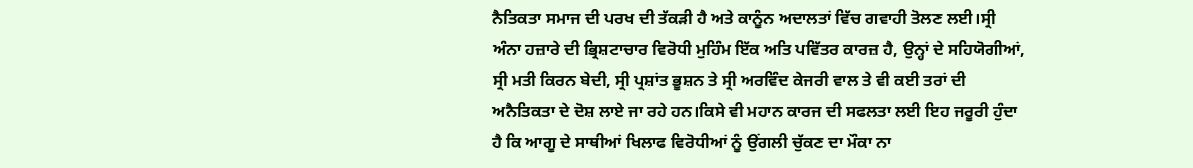ਨੈਤਿਕਤਾ ਸਮਾਜ ਦੀ ਪਰਖ ਦੀ ਤੱਕੜੀ ਹੈ ਅਤੇ ਕਾਨੂੰਨ ਅਦਾਲਤਾਂ ਵਿੱਚ ਗਵਾਹੀ ਤੋਲਣ ਲਈ।ਸ੍ਰੀ ਅੰਨਾ ਹਜ਼ਾਰੇ ਦੀ ਭ੍ਰਿਸ਼ਟਾਚਾਰ ਵਿਰੋਧੀ ਮੁਹਿੰਮ ਇੱਕ ਅਤਿ ਪਵਿੱਤਰ ਕਾਰਜ਼ ਹੈ, ਉਨ੍ਹਾਂ ਦੇ ਸਹਿਯੋਗੀਆਂ, ਸ੍ਰੀ ਮਤੀ ਕਿਰਨ ਬੇਦੀ, ਸ੍ਰੀ ਪ੍ਰਸ਼ਾਂਤ ਭੂਸ਼ਨ ਤੇ ਸ੍ਰੀ ਅਰਵਿੰਦ ਕੇਜਰੀ ਵਾਲ ਤੇ ਵੀ ਕਈ ਤਰਾਂ ਦੀ ਅਨੈਤਿਕਤਾ ਦੇ ਦੋਸ਼ ਲਾਏ ਜਾ ਰਹੇ ਹਨ।ਕਿਸੇ ਵੀ ਮਹਾਨ ਕਾਰਜ ਦੀ ਸਫਲਤਾ ਲਈ ਇਹ ਜਰੂਰੀ ਹੁੰਦਾ ਹੈ ਕਿ ਆਗੂ ਦੇ ਸਾਥੀਆਂ ਖਿਲਾਫ ਵਿਰੋਧੀਆਂ ਨੂੰ ਉਂਗਲੀ ਚੁੱਕਣ ਦਾ ਮੌਕਾ ਨਾ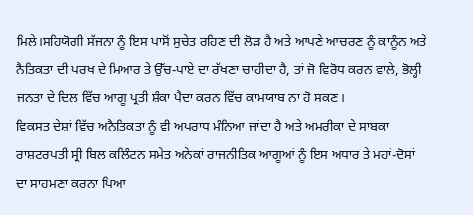ਮਿਲੇ।ਸਹਿਯੋਗੀ ਸੱਜਨਾ ਨੂੰ ਇਸ ਪਾਸੋਂ ਸੁਚੇਤ ਰਹਿਣ ਦੀ ਲੋੜ ਹੈ ਅਤੇ ਆਪਣੇ ਆਚਰਣ ਨੂੰ ਕਾਨੂੰਨ ਅਤੇ ਨੈਤਿਕਤਾ ਦੀ ਪਰਖ ਦੇ ਮਿਆਰ ਤੇ ਉੱਚ-ਪਾਏ ਦਾ ਰੱਖਣਾ ਚਾਹੀਦਾ ਹੈ, ਤਾਂ ਜੋ ਵਿਰੋਧ ਕਰਨ ਵਾਲੇ, ਭੋਲ੍ਹੀ ਜਨਤਾ ਦੇ ਦਿਲ ਵਿੱਚ ਆਗੂ ਪ੍ਰਤੀ ਸ਼ੰਕਾ ਪੈਦਾ ਕਰਨ ਵਿੱਚ ਕਾਮਯਾਬ ਨਾ ਹੋ ਸਕਣ।
ਵਿਕਸਤ ਦੇਸ਼ਾਂ ਵਿੱਚ ਅਨੈਤਿਕਤਾ ਨੂੰ ਵੀ ਅਪਰਾਧ ਮੰਨਿਆ ਜਾਂਦਾ ਹੈ ਅਤੇ ਅਮਰੀਕਾ ਦੇ ਸਾਬਕਾ ਰਾਸ਼ਟਰਪਤੀ ਸ੍ਰੀ ਬਿਲ ਕਲਿੰਟਨ ਸਮੇਤ ਅਨੇਕਾਂ ਰਾਜਨੀਤਿਕ ਆਗੂਆਂ ਨੂੰ ਇਸ ਅਧਾਰ ਤੇ ਮਹਾਂ-ਦੋਸਾਂ ਦਾ ਸਾਹਮਣਾ ਕਰਨਾ ਪਿਆ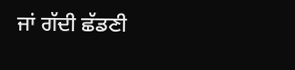ਜਾਂ ਗੱਦੀ ਛੱਡਣੀ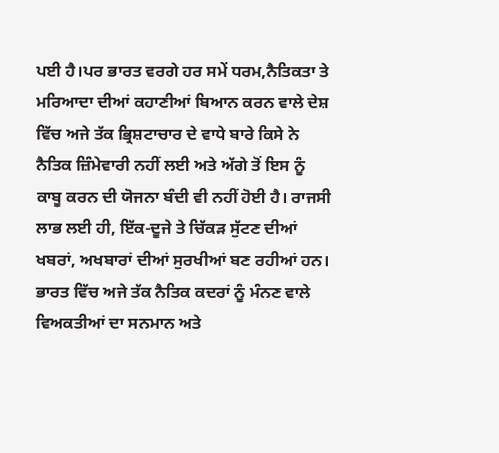ਪਈ ਹੈ।ਪਰ ਭਾਰਤ ਵਰਗੇ ਹਰ ਸਮੇਂ ਧਰਮ,ਨੈਤਿਕਤਾ ਤੇ ਮਰਿਆਦਾ ਦੀਆਂ ਕਹਾਣੀਆਂ ਬਿਆਨ ਕਰਨ ਵਾਲੇ ਦੇਸ਼ ਵਿੱਚ ਅਜੇ ਤੱਕ ਭ੍ਰਿਸ਼ਟਾਚਾਰ ਦੇ ਵਾਧੇ ਬਾਰੇ ਕਿਸੇ ਨੇ ਨੈਤਿਕ ਜ਼ਿੰਮੇਵਾਰੀ ਨਹੀਂ ਲਈ ਅਤੇ ਅੱਗੇ ਤੋਂ ਇਸ ਨੂੰ ਕਾਬੂ ਕਰਨ ਦੀ ਯੋਜਨਾ ਬੰਦੀ ਵੀ ਨਹੀਂ ਹੋਈ ਹੈ। ਰਾਜਸੀ ਲਾਭ ਲਈ ਹੀ, ਇੱਕ-ਦੂਜੇ ਤੇ ਚਿੱਕੜ ਸੁੱਟਣ ਦੀਆਂ ਖਬਰਾਂ, ਅਖਬਾਰਾਂ ਦੀਆਂ ਸੁਰਖੀਆਂ ਬਣ ਰਹੀਆਂ ਹਨ। ਭਾਰਤ ਵਿੱਚ ਅਜੇ ਤੱਕ ਨੈਤਿਕ ਕਦਰਾਂ ਨੂੰ ਮੰਨਣ ਵਾਲੇ ਵਿਅਕਤੀਆਂ ਦਾ ਸਨਮਾਨ ਅਤੇ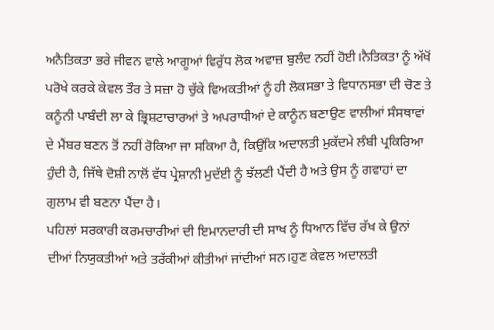ਅਨੈਤਿਕਤਾ ਭਰੇ ਜੀਵਨ ਵਾਲੇ ਆਗੂਆਂ ਵਿਰੁੱਧ ਲੋਕ ਅਵਾਜ਼ ਬੁਲੰਦ ਨਹੀਂ ਹੋਈ।ਨੈਤਿਕਤਾ ਨੂੰ ਅੱਖੋਂ ਪਰੋਖੇ ਕਰਕੇ ਕੇਵਲ ਤੌਰ ਤੇ ਸਜ਼ਾ ਹੋ ਚੁੱਕੇ ਵਿਅਕਤੀਆਂ ਨੂੰ ਹੀ ਲੋਕਸਭਾ ਤੇ ਵਿਧਾਨਸਭਾ ਦੀ ਚੋਣ ਤੇ ਕਨੂੰਨੀ ਪਾਬੰਦੀ ਲਾ ਕੇ ਭ੍ਰਿਸ਼ਟਾਚਾਰਆਂ ਤੇ ਅਪਰਾਧੀਆਂ ਦੇ ਕਾਨੂੰਨ ਬਣਾਉਣ ਵਾਲੀਆਂ ਸੰਸਥਾਵਾਂ ਦੇ ਮੈਂਬਰ ਬਣਨ ਤੋਂ ਨਹੀਂ ਰੋਕਿਆ ਜਾ ਸਕਿਆ ਹੈ, ਕਿਉਂਕਿ ਅਦਾਲਤੀ ਮੁਕੱਦਮੇ ਲੰਬੀ ਪ੍ਰਕਿਰਿਆ ਹੁੰਦੀ ਹੈ, ਜਿੱਥੇ ਦੋਸ਼ੀ ਨਾਲੋਂ ਵੱਧ ਪ੍ਰੇਸ਼ਾਨੀ ਮੁਦੱਈ ਨੂੰ ਝੱਲਣੀ ਪੈਂਦੀ ਹੈ ਅਤੇ ਉਸ ਨੂੰ ਗਵਾਹਾਂ ਦਾ ਗੁਲਾਮ ਵੀ ਬਣਨਾ ਪੈਂਦਾ ਹੈ।
ਪਹਿਲਾਂ ਸਰਕਾਰੀ ਕਰਮਚਾਰੀਆਂ ਦੀ ਇਮਾਨਦਾਰੀ ਦੀ ਸਾਖ ਨੂੰ ਧਿਆਨ ਵਿੱਚ ਰੱਖ ਕੇ ਉਨਾਂ ਦੀਆਂ ਨਿਯੁਕਤੀਆਂ ਅਤੇ ਤਰੱਕੀਆਂ ਕੀਤੀਆਂ ਜਾਂਦੀਆਂ ਸਨ।ਹੁਣ ਕੇਵਲ ਅਦਾਲਤੀ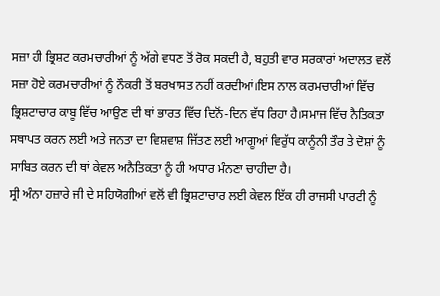ਸਜ਼ਾ ਹੀ ਭ੍ਰਿਸ਼ਟ ਕਰਮਚਾਰੀਆਂ ਨੂੰ ਅੱਗੇ ਵਧਣ ਤੋਂ ਰੋਕ ਸਕਦੀ ਹੈ, ਬਹੁਤੀ ਵਾਰ ਸਰਕਾਰਾਂ ਅਦਾਲਤ ਵਲੋਂ ਸਜ਼ਾ ਹੋਏ ਕਰਮਚਾਰੀਆਂ ਨੂੰ ਨੌਕਰੀ ਤੋਂ ਬਰਖਾਸਤ ਨਹੀਂ ਕਰਦੀਆਂ।ਇਸ ਨਾਲ ਕਰਮਚਾਰੀਆਂ ਵਿੱਚ ਭ੍ਰਿਸ਼ਟਾਚਾਰ ਕਾਬੂ ਵਿੱਚ ਆਉਣ ਦੀ ਥਾਂ ਭਾਰਤ ਵਿੱਚ ਦਿਨੋਂ-ਦਿਨ ਵੱਧ ਰਿਹਾ ਹੈ।ਸਮਾਜ ਵਿੱਚ ਨੈਤਿਕਤਾ ਸਥਾਪਤ ਕਰਨ ਲਈ ਅਤੇ ਜਨਤਾ ਦਾ ਵਿਸ਼ਵਾਸ਼ ਜਿੱਤਣ ਲਈ ਆਗੂਆਂ ਵਿਰੁੱਧ ਕਾਨੂੰਨੀ ਤੌਰ ਤੇ ਦੋਸ਼ਾਂ ਨੂੰ ਸਾਬਿਤ ਕਰਨ ਦੀ ਥਾਂ ਕੇਵਲ ਅਨੈਤਿਕਤਾ ਨੂੰ ਹੀ ਅਧਾਰ ਮੰਨਣਾ ਚਾਹੀਦਾ ਹੈ।
ਸ੍ਰੀ ਅੰਨਾ ਹਜ਼ਾਰੇ ਜੀ ਦੇ ਸਹਿਯੋਗੀਆਂ ਵਲੋਂ ਵੀ ਭ੍ਰਿਸ਼ਟਾਚਾਰ ਲਈ ਕੇਵਲ ਇੱਕ ਹੀ ਰਾਜਸੀ ਪਾਰਟੀ ਨੂੰ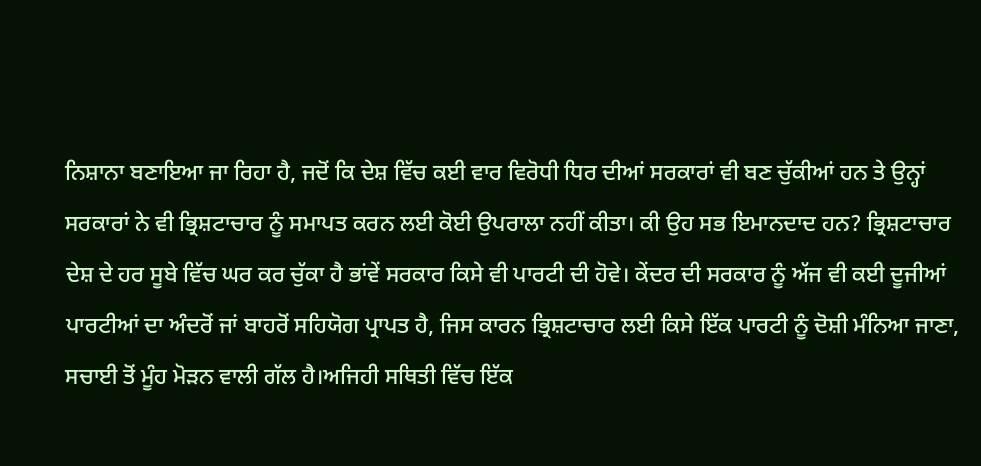ਨਿਸ਼ਾਨਾ ਬਣਾਇਆ ਜਾ ਰਿਹਾ ਹੈ, ਜਦੋਂ ਕਿ ਦੇਸ਼ ਵਿੱਚ ਕਈ ਵਾਰ ਵਿਰੋਧੀ ਧਿਰ ਦੀਆਂ ਸਰਕਾਰਾਂ ਵੀ ਬਣ ਚੁੱਕੀਆਂ ਹਨ ਤੇ ਉਨ੍ਹਾਂ ਸਰਕਾਰਾਂ ਨੇ ਵੀ ਭ੍ਰਿਸ਼ਟਾਚਾਰ ਨੂੰ ਸਮਾਪਤ ਕਰਨ ਲਈ ਕੋਈ ਉਪਰਾਲਾ ਨਹੀਂ ਕੀਤਾ। ਕੀ ਉਹ ਸਭ ਇਮਾਨਦਾਦ ਹਨ? ਭ੍ਰਿਸ਼ਟਾਚਾਰ ਦੇਸ਼ ਦੇ ਹਰ ਸੂਬੇ ਵਿੱਚ ਘਰ ਕਰ ਚੁੱਕਾ ਹੈ ਭਾਂਵੇਂ ਸਰਕਾਰ ਕਿਸੇ ਵੀ ਪਾਰਟੀ ਦੀ ਹੋਵੇ। ਕੇਂਦਰ ਦੀ ਸਰਕਾਰ ਨੂੰ ਅੱਜ ਵੀ ਕਈ ਦੂਜੀਆਂ ਪਾਰਟੀਆਂ ਦਾ ਅੰਦਰੋਂ ਜਾਂ ਬਾਹਰੋਂ ਸਹਿਯੋਗ ਪ੍ਰਾਪਤ ਹੈ, ਜਿਸ ਕਾਰਨ ਭ੍ਰਿਸ਼ਟਾਚਾਰ ਲਈ ਕਿਸੇ ਇੱਕ ਪਾਰਟੀ ਨੂੰ ਦੋਸ਼ੀ ਮੰਨਿਆ ਜਾਣਾ, ਸਚਾਈ ਤੋਂ ਮੂੰਹ ਮੋੜਨ ਵਾਲੀ ਗੱਲ ਹੈ।ਅਜਿਹੀ ਸਥਿਤੀ ਵਿੱਚ ਇੱਕ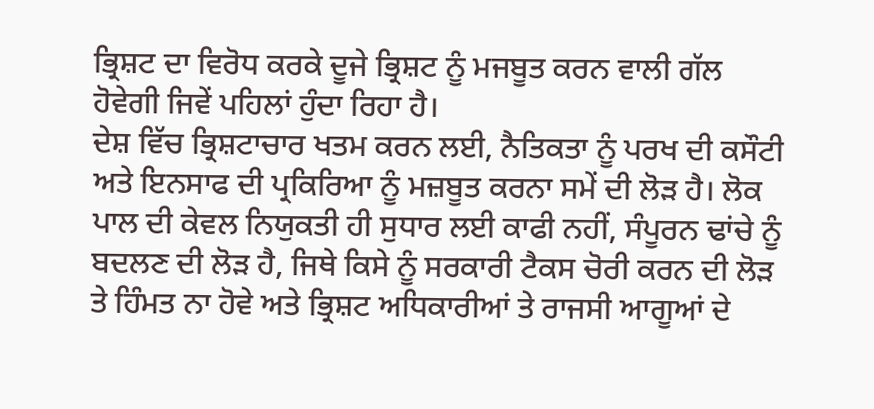ਭ੍ਰਿਸ਼ਟ ਦਾ ਵਿਰੋਧ ਕਰਕੇ ਦੂਜੇ ਭ੍ਰਿਸ਼ਟ ਨੂੰ ਮਜਬੂਤ ਕਰਨ ਵਾਲੀ ਗੱਲ ਹੋਵੇਗੀ ਜਿਵੇਂ ਪਹਿਲਾਂ ਹੁੰਦਾ ਰਿਹਾ ਹੈ।
ਦੇਸ਼ ਵਿੱਚ ਭ੍ਰਿਸ਼ਟਾਚਾਰ ਖਤਮ ਕਰਨ ਲਈ, ਨੈਤਿਕਤਾ ਨੂੰ ਪਰਖ ਦੀ ਕਸੌਟੀ ਅਤੇ ਇਨਸਾਫ ਦੀ ਪ੍ਰਕਿਰਿਆ ਨੂੰ ਮਜ਼ਬੂਤ ਕਰਨਾ ਸਮੇਂ ਦੀ ਲੋੜ ਹੈ। ਲੋਕ ਪਾਲ ਦੀ ਕੇਵਲ ਨਿਯੁਕਤੀ ਹੀ ਸੁਧਾਰ ਲਈ ਕਾਫੀ ਨਹੀਂ, ਸੰਪੂਰਨ ਢਾਂਚੇ ਨੂੰ ਬਦਲਣ ਦੀ ਲੋੜ ਹੈ, ਜਿਥੇ ਕਿਸੇ ਨੂੰ ਸਰਕਾਰੀ ਟੈਕਸ ਚੋਰੀ ਕਰਨ ਦੀ ਲੋੜ ਤੇ ਹਿੰਮਤ ਨਾ ਹੋਵੇ ਅਤੇ ਭ੍ਰਿਸ਼ਟ ਅਧਿਕਾਰੀਆਂ ਤੇ ਰਾਜਸੀ ਆਗੂਆਂ ਦੇ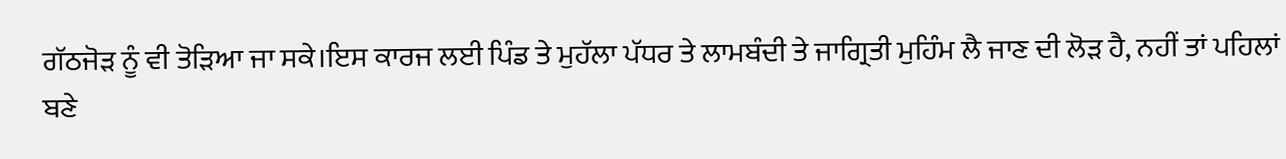ਗੱਠਜੋੜ ਨੂੰ ਵੀ ਤੋੜਿਆ ਜਾ ਸਕੇ।ਇਸ ਕਾਰਜ ਲਈ ਪਿੰਡ ਤੇ ਮੁਹੱਲਾ ਪੱਧਰ ਤੇ ਲਾਮਬੰਦੀ ਤੇ ਜਾਗ੍ਰਿਤੀ ਮੁਹਿੰਮ ਲੈ ਜਾਣ ਦੀ ਲੋੜ ਹੈ, ਨਹੀਂ ਤਾਂ ਪਹਿਲਾਂ ਬਣੇ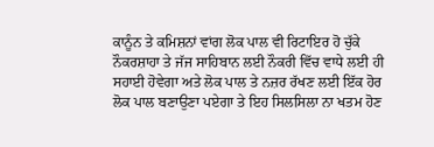ਕਾਨੂੰਨ ਤੇ ਕਮਿਸ਼ਨਾਂ ਵਾਂਗ ਲੋਕ ਪਾਲ ਵੀ ਰਿਟਾਇਰ ਹੋ ਚੁੱਕੇ ਨੌਕਰਸ਼ਾਹਾ ਤੇ ਜੱਜ ਸਾਹਿਬਾਨ ਲਈ ਨੌਕਰੀ ਵਿੱਚ ਵਾਧੇ ਲਈ ਹੀ ਸਹਾਈ ਹੋਵੇਗਾ ਅਤੇ ਲੋਕ ਪਾਲ ਤੇ ਨਜ਼ਰ ਰੱਖਣ ਲਈ ਇੱਕ ਹੋਰ ਲੋਕ ਪਾਲ ਬਣਾਉਣਾ ਪਏਗਾ ਤੇ ਇਹ ਸਿਲਸਿਲਾ ਨਾ ਖਤਮ ਹੋਣ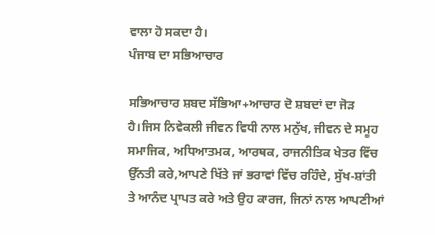ਵਾਲਾ ਹੋ ਸਕਦਾ ਹੈ।
ਪੰਜਾਬ ਦਾ ਸਭਿਆਚਾਰ

ਸਭਿਆਚਾਰ ਸ਼ਬਦ ਸੱਭਿਆ+ਆਚਾਰ ਦੋ ਸ਼ਬਦਾਂ ਦਾ ਜੋੜ ਹੈ।ਜਿਸ ਨਿਵੇਕਲੀ ਜੀਵਨ ਵਿਧੀ ਨਾਲ ਮਨੁੱਖ, ਜੀਵਨ ਦੇ ਸਮੂਹ ਸਮਾਜਿਕ, ਅਧਿਆਤਮਕ, ਆਰਥਕ, ਰਾਜਨੀਤਿਕ ਖੇਤਰ ਵਿੱਚ ਉੱਨਤੀ ਕਰੇ,ਆਪਣੇ ਖਿੱਤੇ ਜਾਂ ਭਰਾਵਾਂ ਵਿੱਚ ਰਹਿੰਦੇ, ਸੁੱਖ-ਸ਼ਾਂਤੀ ਤੇ ਆਨੰਦ ਪ੍ਰਾਪਤ ਕਰੇ ਅਤੇ ਉਹ ਕਾਰਜ, ਜਿਨਾਂ ਨਾਲ ਆਪਣੀਆਂ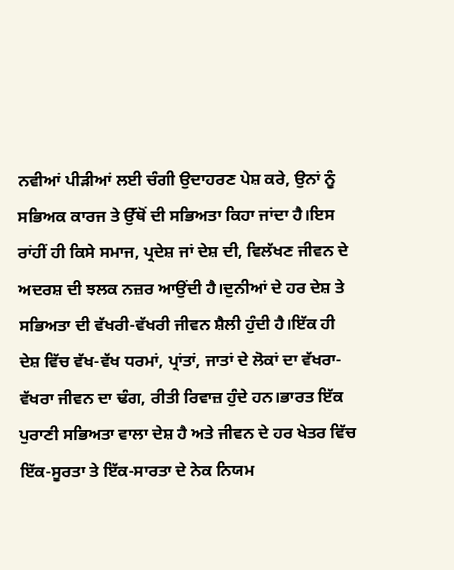ਨਵੀਆਂ ਪੀੜੀਆਂ ਲਈ ਚੰਗੀ ਉਦਾਹਰਣ ਪੇਸ਼ ਕਰੇ, ਉਨਾਂ ਨੂੰ ਸਭਿਅਕ ਕਾਰਜ ਤੇ ਉੱਥੋਂ ਦੀ ਸਭਿਅਤਾ ਕਿਹਾ ਜਾਂਦਾ ਹੈ।ਇਸ ਰਾਂਹੀਂ ਹੀ ਕਿਸੇ ਸਮਾਜ, ਪ੍ਰਦੇਸ਼ ਜਾਂ ਦੇਸ਼ ਦੀ, ਵਿਲੱਖਣ ਜੀਵਨ ਦੇ ਅਦਰਸ਼ ਦੀ ਝਲਕ ਨਜ਼ਰ ਆਉਂਦੀ ਹੈ।ਦੁਨੀਆਂ ਦੇ ਹਰ ਦੇਸ਼ ਤੇ ਸਭਿਅਤਾ ਦੀ ਵੱਖਰੀ-ਵੱਖਰੀ ਜੀਵਨ ਸ਼ੈਲੀ ਹੁੰਦੀ ਹੈ।ਇੱਕ ਹੀ ਦੇਸ਼ ਵਿੱਚ ਵੱਖ-ਵੱਖ ਧਰਮਾਂ, ਪ੍ਰਾਂਤਾਂ, ਜਾਤਾਂ ਦੇ ਲੋਕਾਂ ਦਾ ਵੱਖਰਾ-ਵੱਖਰਾ ਜੀਵਨ ਦਾ ਢੰਗ, ਰੀਤੀ ਰਿਵਾਜ਼ ਹੁੰਦੇ ਹਨ।ਭਾਰਤ ਇੱਕ ਪੁਰਾਣੀ ਸਭਿਅਤਾ ਵਾਲਾ ਦੇਸ਼ ਹੈ ਅਤੇ ਜੀਵਨ ਦੇ ਹਰ ਖੇਤਰ ਵਿੱਚ ਇੱਕ-ਸੂਰਤਾ ਤੇ ਇੱਕ-ਸਾਰਤਾ ਦੇ ਨੇਕ ਨਿਯਮ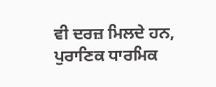ਵੀ ਦਰਜ਼ ਮਿਲਦੇ ਹਨ, ਪੁਰਾਣਿਕ ਧਾਰਮਿਕ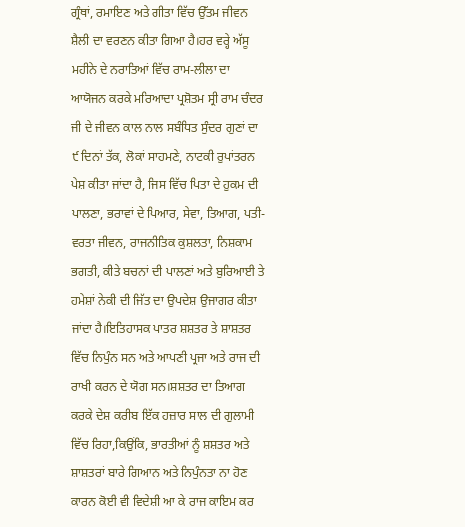ਗ੍ਰੰਥਾਂ, ਰਮਾਇਣ ਅਤੇ ਗੀਤਾ ਵਿੱਚ ਉੱਤਮ ਜੀਵਨ ਸ਼ੈਲੀ ਦਾ ਵਰਣਨ ਕੀਤਾ ਗਿਆ ਹੈ।ਹਰ ਵਰ੍ਹੇ ਅੱਸੂ ਮਹੀਨੇ ਦੇ ਨਰਾਤਿਆਂ ਵਿੱਚ ਰਾਮ-ਲੀਲਾ ਦਾ ਆਯੋਜਨ ਕਰਕੇ ਮਰਿਆਦਾ ਪ੍ਰਸ਼ੋਤਮ ਸ੍ਰੀ ਰਾਮ ਚੰਦਰ ਜੀ ਦੇ ਜੀਵਨ ਕਾਲ ਨਾਲ ਸਬੰਧਿਤ ਸੁੰਦਰ ਗੁਣਾਂ ਦਾ ੯ ਦਿਨਾਂ ਤੱਕ, ਲੋਕਾਂ ਸਾਹਮਣੇ, ਨਾਟਕੀ ਰੁਪਾਂਤਰਨ ਪੇਸ਼ ਕੀਤਾ ਜਾਂਦਾ ਹੈ, ਜਿਸ ਵਿੱਚ ਪਿਤਾ ਦੇ ਹੁਕਮ ਦੀ ਪਾਲਣਾ, ਭਰਾਵਾਂ ਦੇ ਪਿਆਰ, ਸੇਵਾ, ਤਿਆਗ, ਪਤੀ-ਵਰਤਾ ਜੀਵਨ, ਰਾਜਨੀਤਿਕ ਕੁਸ਼ਲਤਾ, ਨਿਸ਼ਕਾਮ ਭਗਤੀ, ਕੀਤੇ ਬਚਨਾਂ ਦੀ ਪਾਲਣਾਂ ਅਤੇ ਬੁਰਿਆਈ ਤੇ ਹਮੇਸ਼ਾਂ ਨੇਕੀ ਦੀ ਜਿੱਤ ਦਾ ਉਪਦੇਸ਼ ਉਜਾਗਰ ਕੀਤਾ ਜਾਂਦਾ ਹੈ।ਇਤਿਹਾਸਕ ਪਾਤਰ ਸ਼ਸ਼ਤਰ ਤੇ ਸ਼ਾਸ਼ਤਰ ਵਿੱਚ ਨਿਪੁੰਨ ਸਨ ਅਤੇ ਆਪਣੀ ਪ੍ਰਜਾ ਅਤੇ ਰਾਜ ਦੀ ਰਾਖੀ ਕਰਨ ਦੇ ਯੋਗ ਸਨ।ਸ਼ਸ਼ਤਰ ਦਾ ਤਿਆਗ ਕਰਕੇ ਦੇਸ਼ ਕਰੀਬ ਇੱਕ ਹਜ਼ਾਰ ਸਾਲ ਦੀ ਗੁਲਾਮੀ ਵਿੱਚ ਰਿਹਾ,ਕਿਉਂਕਿ, ਭਾਰਤੀਆਂ ਨੂੰ ਸ਼ਸ਼ਤਰ ਅਤੇ ਸ਼ਾਸ਼ਤਰਾਂ ਬਾਰੇ ਗਿਆਨ ਅਤੇ ਨਿਪੁੰਨਤਾ ਨਾ ਹੋਣ ਕਾਰਨ ਕੋਈ ਵੀ ਵਿਦੇਸ਼ੀ ਆ ਕੇ ਰਾਜ ਕਾਇਮ ਕਰ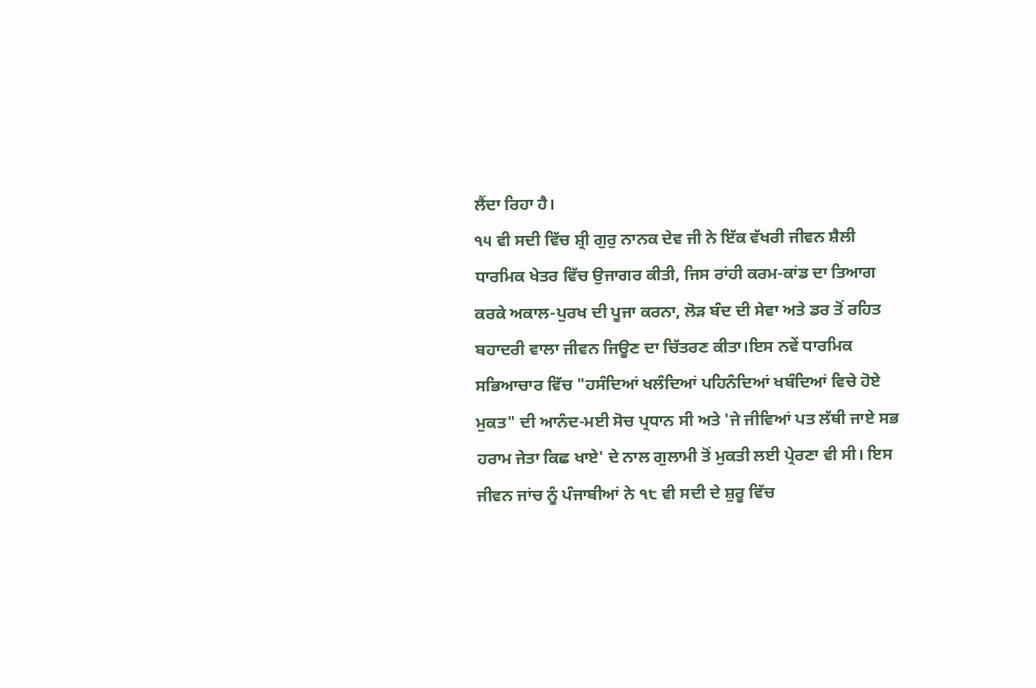ਲੈਂਦਾ ਰਿਹਾ ਹੈ।
੧੫ ਵੀ ਸਦੀ ਵਿੱਚ ਸ਼੍ਰੀ ਗੁਰੁ ਨਾਨਕ ਦੇਵ ਜੀ ਨੇ ਇੱਕ ਵੱਖਰੀ ਜੀਵਨ ਸ਼ੈਲੀ ਧਾਰਮਿਕ ਖੇਤਰ ਵਿੱਚ ਉਜਾਗਰ ਕੀਤੀ, ਜਿਸ ਰਾਂਹੀ ਕਰਮ-ਕਾਂਡ ਦਾ ਤਿਆਗ ਕਰਕੇ ਅਕਾਲ-ਪੁਰਖ ਦੀ ਪੂਜਾ ਕਰਨਾ, ਲੋੜ ਬੰਦ ਦੀ ਸੇਵਾ ਅਤੇ ਡਰ ਤੋਂ ਰਹਿਤ ਬਹਾਦਰੀ ਵਾਲਾ ਜੀਵਨ ਜਿਊਣ ਦਾ ਚਿੱਤਰਣ ਕੀਤਾ।ਇਸ ਨਵੇਂ ਧਾਰਮਿਕ ਸਭਿਆਚਾਰ ਵਿੱਚ "ਹਸੰਦਿਆਂ ਖਲੰਦਿਆਂ ਪਹਿਨੰਦਿਆਂ ਖਬੰਦਿਆਂ ਵਿਚੇ ਹੋਏ ਮੁਕਤ" ਦੀ ਆਨੰਦ-ਮਈ ਸੋਚ ਪ੍ਰਧਾਨ ਸੀ ਅਤੇ 'ਜੇ ਜੀਵਿਆਂ ਪਤ ਲੱਥੀ ਜਾਏ ਸਭ ਹਰਾਮ ਜੇਤਾ ਕਿਛ ਖਾਏ' ਦੇ ਨਾਲ ਗੁਲਾਮੀ ਤੋਂ ਮੁਕਤੀ ਲਈ ਪ੍ਰੇਰਣਾ ਵੀ ਸੀ। ਇਸ ਜੀਵਨ ਜਾਂਚ ਨੂੰ ਪੰਜਾਬੀਆਂ ਨੇ ੧੮ ਵੀ ਸਦੀ ਦੇ ਸ਼ੁਰੂ ਵਿੱਚ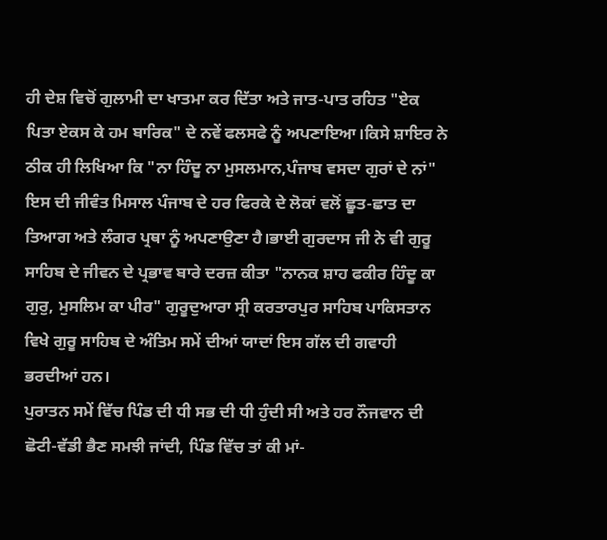ਹੀ ਦੇਸ਼ ਵਿਚੋਂ ਗੁਲਾਮੀ ਦਾ ਖਾਤਮਾ ਕਰ ਦਿੱਤਾ ਅਤੇ ਜਾਤ-ਪਾਤ ਰਹਿਤ "ਏਕ ਪਿਤਾ ਏਕਸ ਕੇ ਹਮ ਬਾਰਿਕ" ਦੇ ਨਵੇਂ ਫਲਸਫੇ ਨੂੰ ਅਪਣਾਇਆ।ਕਿਸੇ ਸ਼ਾਇਰ ਨੇ ਠੀਕ ਹੀ ਲਿਖਿਆ ਕਿ "ਨਾ ਹਿੰਦੂ ਨਾ ਮੁਸਲਮਾਨ,ਪੰਜਾਬ ਵਸਦਾ ਗੁਰਾਂ ਦੇ ਨਾਂ" ਇਸ ਦੀ ਜੀਵੰਤ ਮਿਸਾਲ ਪੰਜਾਬ ਦੇ ਹਰ ਫਿਰਕੇ ਦੇ ਲੋਕਾਂ ਵਲੋਂ ਛੂਤ-ਛਾਤ ਦਾ ਤਿਆਗ ਅਤੇ ਲੰਗਰ ਪ੍ਰਥਾ ਨੂੰ ਅਪਣਾਉਣਾ ਹੈ।ਭਾਈ ਗੁਰਦਾਸ ਜੀ ਨੇ ਵੀ ਗੁਰੂ ਸਾਹਿਬ ਦੇ ਜੀਵਨ ਦੇ ਪ੍ਰਭਾਵ ਬਾਰੇ ਦਰਜ਼ ਕੀਤਾ "ਨਾਨਕ ਸ਼ਾਹ ਫਕੀਰ ਹਿੰਦੂ ਕਾ ਗੁਰੁ, ਮੁਸਲਿਮ ਕਾ ਪੀਰ" ਗੁਰੂਦੁਆਰਾ ਸ੍ਰੀ ਕਰਤਾਰਪੁਰ ਸਾਹਿਬ ਪਾਕਿਸਤਾਨ ਵਿਖੇ ਗੁਰੂ ਸਾਹਿਬ ਦੇ ਅੰਤਿਮ ਸਮੇਂ ਦੀਆਂ ਯਾਦਾਂ ਇਸ ਗੱਲ ਦੀ ਗਵਾਹੀ ਭਰਦੀਆਂ ਹਨ।
ਪੁਰਾਤਨ ਸਮੇਂ ਵਿੱਚ ਪਿੰਡ ਦੀ ਧੀ ਸਭ ਦੀ ਧੀ ਹੁੰਦੀ ਸੀ ਅਤੇ ਹਰ ਨੌਜਵਾਨ ਦੀ ਛੋਟੀ-ਵੱਡੀ ਭੈਣ ਸਮਝੀ ਜਾਂਦੀ, ਪਿੰਡ ਵਿੱਚ ਤਾਂ ਕੀ ਮਾਂ-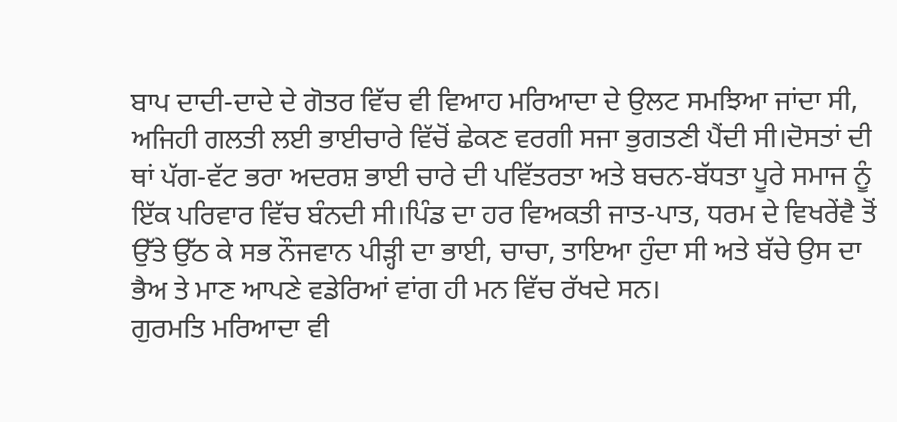ਬਾਪ ਦਾਦੀ-ਦਾਦੇ ਦੇ ਗੋਤਰ ਵਿੱਚ ਵੀ ਵਿਆਹ ਮਰਿਆਦਾ ਦੇ ਉਲਟ ਸਮਝਿਆ ਜਾਂਦਾ ਸੀ, ਅਜਿਹੀ ਗਲਤੀ ਲਈ ਭਾਈਚਾਰੇ ਵਿੱਚੋਂ ਛੇਕਣ ਵਰਗੀ ਸਜਾ ਭੁਗਤਣੀ ਪੈਂਦੀ ਸੀ।ਦੋਸਤਾਂ ਦੀ ਥਾਂ ਪੱਗ-ਵੱਟ ਭਰਾ ਅਦਰਸ਼ ਭਾਈ ਚਾਰੇ ਦੀ ਪਵਿੱਤਰਤਾ ਅਤੇ ਬਚਨ-ਬੱਧਤਾ ਪੂਰੇ ਸਮਾਜ ਨੂੰ ਇੱਕ ਪਰਿਵਾਰ ਵਿੱਚ ਬੰਨਦੀ ਸੀ।ਪਿੰਡ ਦਾ ਹਰ ਵਿਅਕਤੀ ਜਾਤ-ਪਾਤ, ਧਰਮ ਦੇ ਵਿਖਰੇਂਵੈ ਤੋਂ ਉੱਤੇ ਉੱਠ ਕੇ ਸਭ ਨੌਜਵਾਨ ਪੀੜ੍ਹੀ ਦਾ ਭਾਈ, ਚਾਚਾ, ਤਾਇਆ ਹੁੰਦਾ ਸੀ ਅਤੇ ਬੱਚੇ ਉਸ ਦਾ ਭੈਅ ਤੇ ਮਾਣ ਆਪਣੇ ਵਡੇਰਿਆਂ ਵਾਂਗ ਹੀ ਮਨ ਵਿੱਚ ਰੱਖਦੇ ਸਨ।
ਗੁਰਮਤਿ ਮਰਿਆਦਾ ਵੀ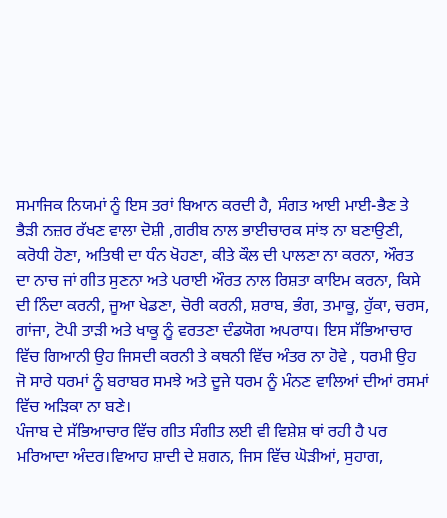ਸਮਾਜਿਕ ਨਿਯਮਾਂ ਨੂੰ ਇਸ ਤਰਾਂ ਬਿਆਨ ਕਰਦੀ ਹੈ, ਸੰਗਤ ਆਈ ਮਾਈ-ਭੈਣ ਤੇ ਭੈੜੀ ਨਜ਼ਰ ਰੱਖਣ ਵਾਲਾ ਦੋਸ਼ੀ ,ਗਰੀਬ ਨਾਲ ਭਾਈਚਾਰਕ ਸਾਂਝ ਨਾ ਬਣਾਉਣੀ, ਕਰੋਧੀ ਹੋਣਾ, ਅਤਿਥੀ ਦਾ ਧੰਨ ਖੋਹਣਾ, ਕੀਤੇ ਕੌਲ ਦੀ ਪਾਲਣਾ ਨਾ ਕਰਨਾ, ਔਰਤ ਦਾ ਨਾਚ ਜਾਂ ਗੀਤ ਸੁਣਨਾ ਅਤੇ ਪਰਾਈ ਔਰਤ ਨਾਲ ਰਿਸ਼ਤਾ ਕਾਇਮ ਕਰਨਾ, ਕਿਸੇ ਦੀ ਨਿੰਦਾ ਕਰਨੀ, ਜੂਆ ਖੇਡਣਾ, ਚੋਰੀ ਕਰਨੀ, ਸ਼ਰਾਬ, ਭੰਗ, ਤਮਾਕੂ, ਹੁੱਕਾ, ਚਰਸ, ਗਾਂਜਾ, ਟੋਪੀ ਤਾੜੀ ਅਤੇ ਖਾਕੂ ਨੂੰ ਵਰਤਣਾ ਦੰਡਯੋਗ ਅਪਰਾਧ। ਇਸ ਸੱਭਿਆਚਾਰ ਵਿੱਚ ਗਿਆਨੀ ਉਹ ਜਿਸਦੀ ਕਰਨੀ ਤੇ ਕਥਨੀ ਵਿੱਚ ਅੰਤਰ ਨਾ ਹੋਵੇ , ਧਰਮੀ ਉਹ ਜੋ ਸਾਰੇ ਧਰਮਾਂ ਨੂੰ ਬਰਾਬਰ ਸਮਝੇ ਅਤੇ ਦੂਜੇ ਧਰਮ ਨੂੰ ਮੰਨਣ ਵਾਲਿਆਂ ਦੀਆਂ ਰਸਮਾਂ ਵਿੱਚ ਅੜਿਕਾ ਨਾ ਬਣੇ।
ਪੰਜਾਬ ਦੇ ਸੱਭਿਆਚਾਰ ਵਿੱਚ ਗੀਤ ਸੰਗੀਤ ਲਈ ਵੀ ਵਿਸ਼ੇਸ਼ ਥਾਂ ਰਹੀ ਹੈ ਪਰ ਮਰਿਆਦਾ ਅੰਦਰ।ਵਿਆਹ ਸ਼ਾਦੀ ਦੇ ਸ਼ਗਨ, ਜਿਸ ਵਿੱਚ ਘੋੜੀਆਂ, ਸੁਹਾਗ,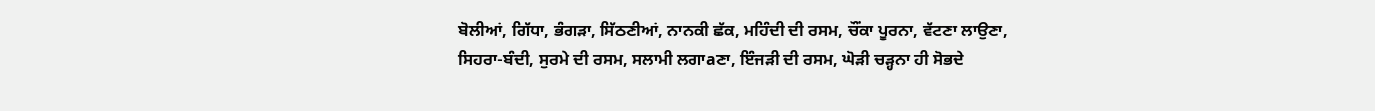ਬੋਲੀਆਂ, ਗਿੱਧਾ, ਭੰਗੜਾ, ਸਿੱਠਣੀਆਂ, ਨਾਨਕੀ ਛੱਕ, ਮਹਿੰਦੀ ਦੀ ਰਸਮ, ਚੌਂਕਾ ਪੂਰਨਾ, ਵੱਟਣਾ ਲਾਉਣਾ, ਸਿਹਰਾ-ਬੰਦੀ, ਸੁਰਮੇ ਦੀ ਰਸਮ, ਸਲਾਮੀ ਲਗਾaਣਾ, ਇੰਜੜੀ ਦੀ ਰਸਮ, ਘੋੜੀ ਚੜ੍ਹਨਾ ਹੀ ਸੋਭਦੇ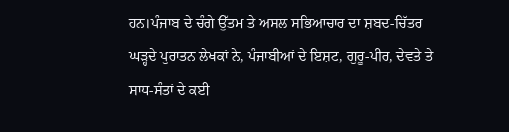ਹਨ।ਪੰਜਾਬ ਦੇ ਚੰਗੇ ਉੱਤਮ ਤੇ ਅਸਲ ਸਭਿਆਚਾਰ ਦਾ ਸ਼ਬਦ-ਚਿੱਤਰ ਘੜ੍ਹਦੇ ਪੁਰਾਤਨ ਲੇਖਕਾਂ ਨੇ, ਪੰਜਾਬੀਆਂ ਦੇ ਇਸ਼ਟ, ਗੁਰੂ-ਪੀਰ, ਦੇਵਤੇ ਤੇ ਸਾਧ-ਸੰਤਾਂ ਦੇ ਕਈ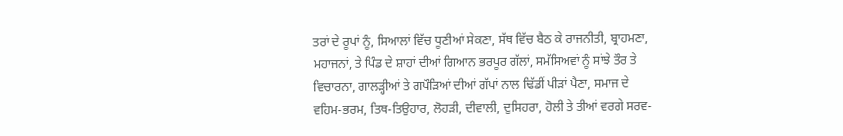ਤਰਾਂ ਦੇ ਰੂਪਾਂ ਨੂੰ, ਸਿਆਲਾਂ ਵਿੱਚ ਧੂਣੀਆਂ ਸੇਕਣਾ, ਸੱਥ ਵਿੱਚ ਬੈਠ ਕੇ ਰਾਜਨੀਤੀ, ਬ੍ਰਾਹਮਣਾ, ਮਹਾਜਨਾਂ, ਤੇ ਪਿੰਡ ਦੇ ਸ਼ਾਹਾਂ ਦੀਆਂ ਗਿਆਨ ਭਰਪੂਰ ਗੱਲਾਂ, ਸਮੱਸਿਅਵਾਂ ਨੂੰ ਸਾਂਝੇ ਤੌਰ ਤੇ ਵਿਚਾਰਨਾ, ਗਾਲੜ੍ਹੀਆਂ ਤੇ ਗਪੌੜਿਆਂ ਦੀਆਂ ਗੱਪਾਂ ਨਾਲ ਢਿੱਡੀਂ ਪੀੜਾਂ ਪੈਣਾ, ਸਮਾਜ ਦੇ ਵਹਿਮ-ਭਰਮ, ਤਿਥ-ਤਿਉਹਾਰ, ਲੋਹੜੀ, ਦੀਵਾਲੀ, ਦੁਸਿਹਰਾ, ਹੋਲੀ ਤੇ ਤੀਆਂ ਵਰਗੇ ਸਰਵ-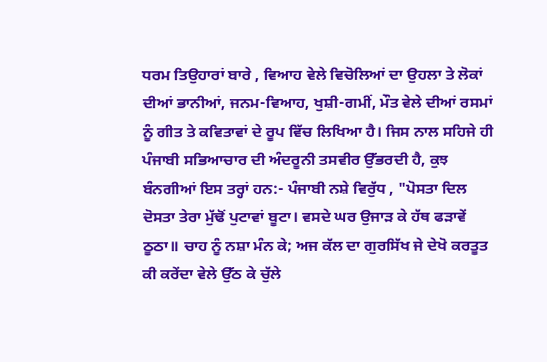ਧਰਮ ਤਿਉਹਾਰਾਂ ਬਾਰੇ , ਵਿਆਹ ਵੇਲੇ ਵਿਚੋਲਿਆਂ ਦਾ ਉਹਲਾ ਤੇ ਲੋਕਾਂ ਦੀਆਂ ਭਾਨੀਆਂ, ਜਨਮ-ਵਿਆਹ, ਖੁਸ਼ੀ-ਗਮੀਂ, ਮੌਤ ਵੇਲੇ ਦੀਆਂ ਰਸਮਾਂ ਨੂੰ ਗੀਤ ਤੇ ਕਵਿਤਾਵਾਂ ਦੇ ਰੂਪ ਵਿੱਚ ਲਿਖਿਆ ਹੈ। ਜਿਸ ਨਾਲ ਸਹਿਜੇ ਹੀ ਪੰਜਾਬੀ ਸਭਿਆਚਾਰ ਦੀ ਅੰਦਰੂਨੀ ਤਸਵੀਰ ਉੱਭਰਦੀ ਹੈ, ਕੁਝ ਬੰਨਗੀਆਂ ਇਸ ਤਰ੍ਹਾਂ ਹਨ:- ਪੰਜਾਬੀ ਨਸ਼ੇ ਵਿਰੁੱਧ , "ਪੋਸਤਾ ਦਿਲ ਦੋਸਤਾ ਤੇਰਾ ਮੁੱਢੋਂ ਪੁਟਾਵਾਂ ਬੂਟਾ। ਵਸਦੇ ਘਰ ਉਜਾੜ ਕੇ ਹੱਥ ਫੜਾਵੇਂ ਠੂਠਾ॥ ਚਾਹ ਨੂੰ ਨਸ਼ਾ ਮੰਨ ਕੇ; ਅਜ ਕੱਲ ਦਾ ਗੁਰਸਿੱਖ ਜੇ ਦੇਖੋ ਕਰਤੂਤ ਕੀ ਕਰੇਂਦਾ ਵੇਲੇ ਉੱਠ ਕੇ ਚੁੱਲੇ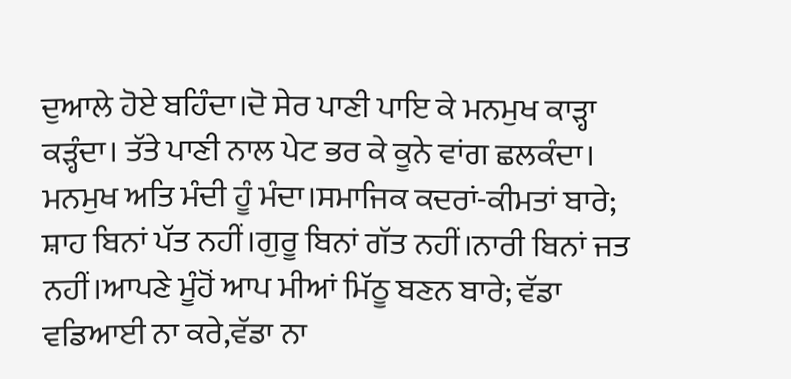ਦੁਆਲੇ ਹੋਏ ਬਹਿੰਦਾ।ਦੋ ਸੇਰ ਪਾਣੀ ਪਾਇ ਕੇ ਮਨਮੁਖ ਕਾੜ੍ਹਾ ਕੜ੍ਹੰਦਾ। ਤੱਤੇ ਪਾਣੀ ਨਾਲ ਪੇਟ ਭਰ ਕੇ ਕੂਨੇ ਵਾਂਗ ਛਲਕੰਦਾ। ਮਨਮੁਖ ਅਤਿ ਮੰਦੀ ਹੂੰ ਮੰਦਾ।ਸਮਾਜਿਕ ਕਦਰਾਂ-ਕੀਮਤਾਂ ਬਾਰੇ; ਸ਼ਾਹ ਬਿਨਾਂ ਪੱਤ ਨਹੀਂ।ਗੁਰੂ ਬਿਨਾਂ ਗੱਤ ਨਹੀਂ।ਨਾਰੀ ਬਿਨਾਂ ਜਤ ਨਹੀਂ।ਆਪਣੇ ਮੂੰਹੋਂ ਆਪ ਮੀਆਂ ਮਿੱਠੂ ਬਣਨ ਬਾਰੇ; ਵੱਡਾ ਵਡਿਆਈ ਨਾ ਕਰੇ,ਵੱਡਾ ਨਾ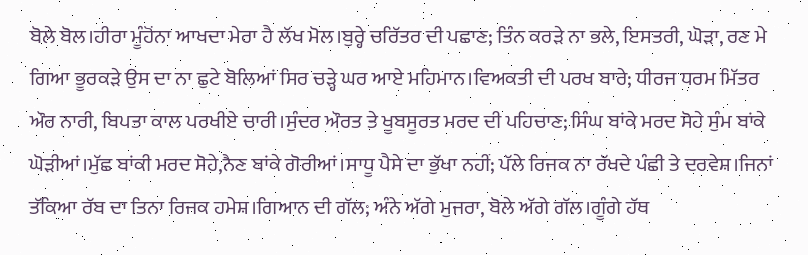ਬੋਲੇ ਬੋਲ।ਹੀਰਾ ਮੂੰਹੋਂਨਾ ਆਖਦਾ ਮੇਰਾ ਹੈ ਲੱਖ ਮੋਲ।ਬੁਰ੍ਹੇ ਚਰਿੱਤਰ ਦੀ ਪਛਾਣ; ਤਿੰਨ ਕਰੜੇ ਨਾ ਭਲੇ, ਇਸਤਰੀ, ਘੋੜਾ, ਰਣ ਮੇ ਗਿਆ ਭੂਰਕੜੇ ਉਸ ਦਾ ਨਾ ਛੁਟੇ ਬੋਲਿਆਂ ਸਿਰ ਚੜ੍ਹੇ ਘਰ ਆਏ ਮਹਿਮਾਨ।ਵਿਅਕਤੀ ਦੀ ਪਰਖ ਬਾਰੇ; ਧੀਰਜ ਧਰਮ ਮਿੱਤਰ ਔਰ ਨਾਰੀ, ਬਿਪਤਾ ਕਾਲ ਪਰਖੀਏ ਚਾਰੀ।ਸੁੰਦਰ ਔਰਤ ਤੇ ਖੂਬਸੂਰਤ ਮਰਦ ਦੀ ਪਹਿਚਾਣ; ਸਿੰਘ ਬਾਂਕੇ ਮਰਦ ਸੋਹੇ ਸੁੰਮ ਬਾਂਕੇ ਘੋੜੀਆਂ।ਮੁੱਛ ਬਾਂਕੀ ਮਰਦ ਸੋਹੇ,ਨੈਣ ਬਾਂਕੇ ਗੋਰੀਆਂ।ਸਾਧੂ ਪੈਸੇ ਦਾ ਭੁੱਖਾ ਨਹੀਂ; ਪੱਲੇ ਰਿਜਕ ਨਾ ਰੱਖਦੇ ਪੰਛੀ ਤੇ ਦਰਵੇਸ਼।ਜਿਨਾਂ ਤੱਕਿਆ ਰੱਬ ਦਾ ਤਿਨਾ ਰਿਜਕ ਹਮੇਸ਼।ਗਿਆਨ ਦੀ ਗੱਲ; ਅੰਨੇ ਅੱਗੇ ਮੁਜਰਾ, ਬੋਲੇ ਅੱਗੇ ਗੱਲ।ਗੂੰਗੇ ਹੱਥ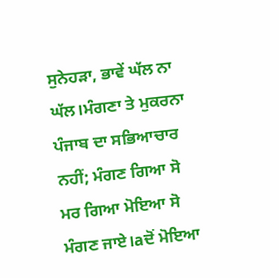ਸੁਨੇਹੜਾ, ਭਾਵੇਂ ਘੱਲ ਨਾ ਘੱਲ।ਮੰਗਣਾ ਤੇ ਮੁਕਰਨਾ ਪੰਜਾਬ ਦਾ ਸਭਿਆਚਾਰ ਨਹੀਂ; ਮੰਗਣ ਗਿਆ ਸੋ ਮਰ ਗਿਆ ਮੋਇਆ ਸੋ ਮੰਗਣ ਜਾਏ।aਦੋਂ ਮੋਇਆ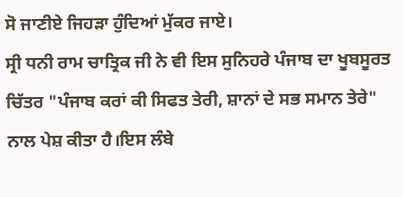ਸੋ ਜਾਣੀਏ ਜਿਹੜਾ ਹੁੰਦਿਆਂ ਮੁੱਕਰ ਜਾਏ।
ਸ੍ਰੀ ਧਨੀ ਰਾਮ ਚਾਤ੍ਰਿਕ ਜੀ ਨੇ ਵੀ ਇਸ ਸੁਨਿਹਰੇ ਪੰਜਾਬ ਦਾ ਖੂਬਸੂਰਤ ਚਿੱਤਰ "ਪੰਜਾਬ ਕਰਾਂ ਕੀ ਸਿਫਤ ਤੇਰੀ, ਸ਼ਾਨਾਂ ਦੇ ਸਭ ਸਮਾਨ ਤੇਰੇ" ਨਾਲ ਪੇਸ਼ ਕੀਤਾ ਹੈ।ਇਸ ਲੰਬੇ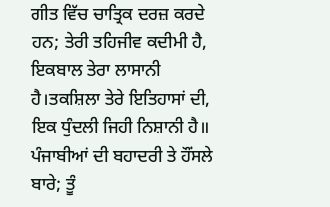ਗੀਤ ਵਿੱਚ ਚਾਤ੍ਰਿਕ ਦਰਜ਼ ਕਰਦੇ ਹਨ; ਤੇਰੀ ਤਹਿਜੀਵ ਕਦੀਮੀ ਹੈ, ਇਕਬਾਲ ਤੇਰਾ ਲਾਸਾਨੀ ਹੈ।ਤਕਸ਼ਿਲਾ ਤੇਰੇ ਇਤਿਹਾਸਾਂ ਦੀ, ਇਕ ਧੁੰਦਲੀ ਜਿਹੀ ਨਿਸ਼ਾਨੀ ਹੈ॥ ਪੰਜਾਬੀਆਂ ਦੀ ਬਹਾਦਰੀ ਤੇ ਹੌਂਸਲੇ ਬਾਰੇ; ਤੂੰ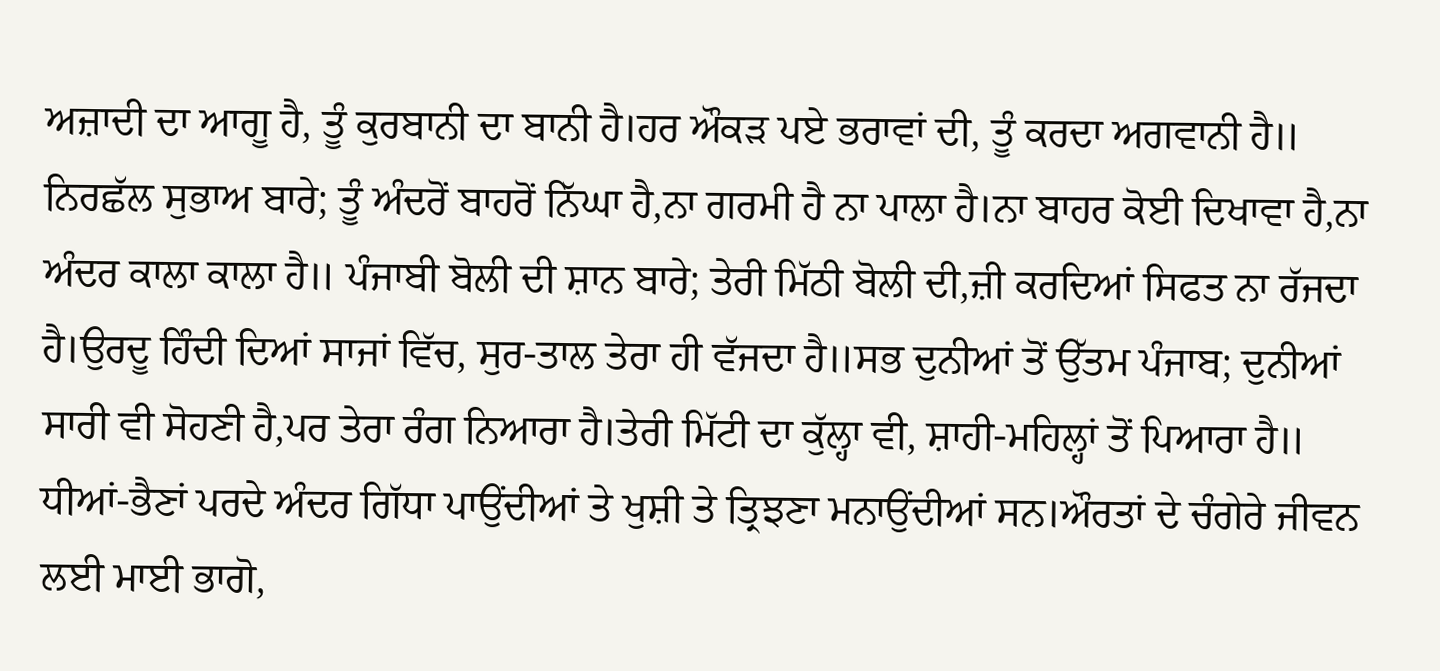ਅਜ਼ਾਦੀ ਦਾ ਆਗੂ ਹੈ, ਤੂੰ ਕੁਰਬਾਨੀ ਦਾ ਬਾਨੀ ਹੈ।ਹਰ ਔਕੜ ਪਏ ਭਰਾਵਾਂ ਦੀ, ਤੂੰ ਕਰਦਾ ਅਗਵਾਨੀ ਹੈ॥ ਨਿਰਛੱਲ ਸੁਭਾਅ ਬਾਰੇ; ਤੂੰ ਅੰਦਰੋਂ ਬਾਹਰੋਂ ਨਿੱਘਾ ਹੈ,ਨਾ ਗਰਮੀ ਹੈ ਨਾ ਪਾਲਾ ਹੈ।ਨਾ ਬਾਹਰ ਕੋਈ ਦਿਖਾਵਾ ਹੈ,ਨਾ ਅੰਦਰ ਕਾਲਾ ਕਾਲਾ ਹੈ॥ ਪੰਜਾਬੀ ਬੋਲੀ ਦੀ ਸ਼ਾਨ ਬਾਰੇ; ਤੇਰੀ ਮਿੱਠੀ ਬੋਲੀ ਦੀ,ਜ਼ੀ ਕਰਦਿਆਂ ਸਿਫਤ ਨਾ ਰੱਜਦਾ ਹੈ।ਉਰਦੂ ਹਿੰਦੀ ਦਿਆਂ ਸਾਜਾਂ ਵਿੱਚ, ਸੁਰ-ਤਾਲ ਤੇਰਾ ਹੀ ਵੱਜਦਾ ਹੈ॥ਸਭ ਦੁਨੀਆਂ ਤੋਂ ਉੱਤਮ ਪੰਜਾਬ; ਦੁਨੀਆਂ ਸਾਰੀ ਵੀ ਸੋਹਣੀ ਹੈ,ਪਰ ਤੇਰਾ ਰੰਗ ਨਿਆਰਾ ਹੈ।ਤੇਰੀ ਮਿੱਟੀ ਦਾ ਕੁੱਲ੍ਹਾ ਵੀ, ਸ਼ਾਹੀ-ਮਹਿਲ੍ਹਾਂ ਤੋਂ ਪਿਆਰਾ ਹੈ॥
ਧੀਆਂ-ਭੈਣਾਂ ਪਰਦੇ ਅੰਦਰ ਗਿੱਧਾ ਪਾਉਂਦੀਆਂ ਤੇ ਖੁਸ਼ੀ ਤੇ ਤ੍ਰਿਝਣਾ ਮਨਾਉਂਦੀਆਂ ਸਨ।ਔਰਤਾਂ ਦੇ ਚੰਗੇਰੇ ਜੀਵਨ ਲਈ ਮਾਈ ਭਾਗੋ,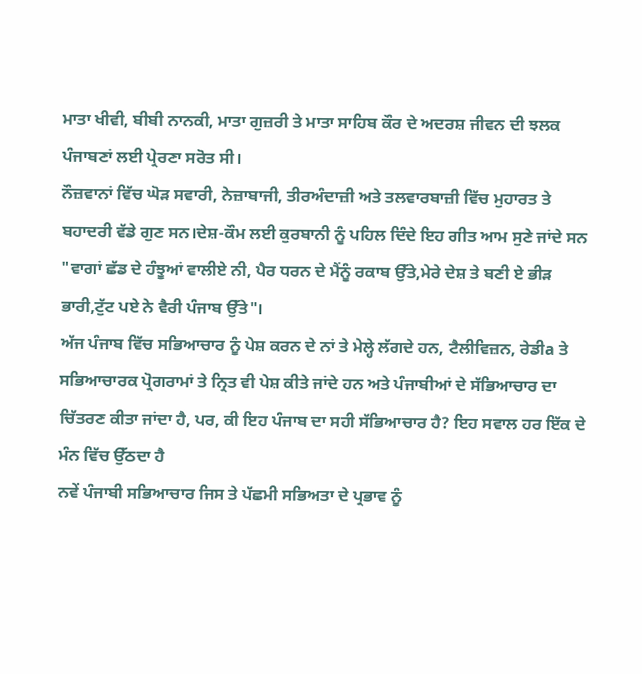ਮਾਤਾ ਖੀਵੀ, ਬੀਬੀ ਨਾਨਕੀ, ਮਾਤਾ ਗੁਜ਼ਰੀ ਤੇ ਮਾਤਾ ਸਾਹਿਬ ਕੌਰ ਦੇ ਅਦਰਸ਼ ਜੀਵਨ ਦੀ ਝਲਕ ਪੰਜਾਬਣਾਂ ਲਈ ਪ੍ਰੇਰਣਾ ਸਰੋਤ ਸੀ।
ਨੌਜ਼ਵਾਨਾਂ ਵਿੱਚ ਘੋੜ ਸਵਾਰੀ, ਨੇਜ਼ਾਬਾਜੀ, ਤੀਰਅੰਦਾਜ਼ੀ ਅਤੇ ਤਲਵਾਰਬਾਜ਼ੀ ਵਿੱਚ ਮੁਹਾਰਤ ਤੇ ਬਹਾਦਰੀ ਵੱਡੇ ਗੁਣ ਸਨ।ਦੇਸ਼-ਕੌਮ ਲਈ ਕੁਰਬਾਨੀ ਨੂੰ ਪਹਿਲ ਦਿੰਦੇ ਇਹ ਗੀਤ ਆਮ ਸੁਣੇ ਜਾਂਦੇ ਸਨ "ਵਾਗਾਂ ਛੱਡ ਦੇ ਹੰਝੂਆਂ ਵਾਲੀਏ ਨੀ, ਪੈਰ ਧਰਨ ਦੇ ਮੈਂਨੂੰ ਰਕਾਬ ਉੱਤੇ,ਮੇਰੇ ਦੇਸ਼ ਤੇ ਬਣੀ ਏ ਭੀੜ ਭਾਰੀ,ਟੁੱਟ ਪਏ ਨੇ ਵੈਰੀ ਪੰਜਾਬ ਉੱਤੇ"।
ਅੱਜ ਪੰਜਾਬ ਵਿੱਚ ਸਭਿਆਚਾਰ ਨੂੰ ਪੇਸ਼ ਕਰਨ ਦੇ ਨਾਂ ਤੇ ਮੇਲ੍ਹੇ ਲੱਗਦੇ ਹਨ, ਟੈਲੀਵਿਜ਼ਨ, ਰੇਡੀa ਤੇ ਸਭਿਆਚਾਰਕ ਪ੍ਰੋਗਰਾਮਾਂ ਤੇ ਨ੍ਰਿਤ ਵੀ ਪੇਸ਼ ਕੀਤੇ ਜਾਂਦੇ ਹਨ ਅਤੇ ਪੰਜਾਬੀਆਂ ਦੇ ਸੱਭਿਆਚਾਰ ਦਾ ਚਿੱਤਰਣ ਕੀਤਾ ਜਾਂਦਾ ਹੈ, ਪਰ, ਕੀ ਇਹ ਪੰਜਾਬ ਦਾ ਸਹੀ ਸੱਭਿਆਚਾਰ ਹੈ? ਇਹ ਸਵਾਲ ਹਰ ਇੱਕ ਦੇ ਮੰਨ ਵਿੱਚ ਉੱਠਦਾ ਹੈ
ਨਵੇਂ ਪੰਜਾਬੀ ਸਭਿਆਚਾਰ ਜਿਸ ਤੇ ਪੱਛਮੀ ਸਭਿਅਤਾ ਦੇ ਪ੍ਰਭਾਵ ਨੂੰ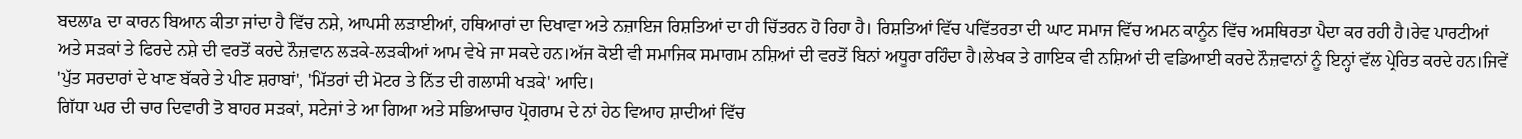ਬਦਲਾa ਦਾ ਕਾਰਨ ਬਿਆਨ ਕੀਤਾ ਜਾਂਦਾ ਹੈ ਵਿੱਚ ਨਸ਼ੇ, ਆਪਸੀ ਲੜਾਈਆਂ, ਹਥਿਆਰਾਂ ਦਾ ਦਿਖਾਵਾ ਅਤੇ ਨਜ਼ਾਇਜ ਰਿਸ਼ਤਿਆਂ ਦਾ ਹੀ ਚਿੱਤਰਨ ਹੋ ਰਿਹਾ ਹੈ। ਰਿਸ਼ਤਿਆਂ ਵਿੱਚ ਪਵਿੱਤਰਤਾ ਦੀ ਘਾਟ ਸਮਾਜ ਵਿੱਚ ਅਮਨ ਕਾਨੂੰਨ ਵਿੱਚ ਅਸਥਿਰਤਾ ਪੈਦਾ ਕਰ ਰਹੀ ਹੈ।ਰੇਵ ਪਾਰਟੀਆਂ ਅਤੇ ਸੜਕਾਂ ਤੇ ਫਿਰਦੇ ਨਸ਼ੇ ਦੀ ਵਰਤੋਂ ਕਰਦੇ ਨੌਜ਼ਵਾਨ ਲੜਕੇ-ਲੜਕੀਆਂ ਆਮ ਵੇਖੇ ਜਾ ਸਕਦੇ ਹਨ।ਅੱਜ ਕੋਈ ਵੀ ਸਮਾਜਿਕ ਸਮਾਗਮ ਨਸ਼ਿਆਂ ਦੀ ਵਰਤੋਂ ਬਿਨਾਂ ਅਧੂਰਾ ਰਹਿੰਦਾ ਹੈ।ਲੇਖਕ ਤੇ ਗਾਇਕ ਵੀ ਨਸ਼ਿਆਂ ਦੀ ਵਡਿਆਈ ਕਰਦੇ ਨੌਜ਼ਵਾਨਾਂ ਨੂੰ ਇਨ੍ਹਾਂ ਵੱਲ ਪ੍ਰੇਰਿਤ ਕਰਦੇ ਹਨ।ਜਿਵੇਂ 'ਪੁੱਤ ਸਰਦਾਰਾਂ ਦੇ ਖਾਣ ਬੱਕਰੇ ਤੇ ਪੀਣ ਸ਼ਰਾਬਾਂ', 'ਮਿੱਤਰਾਂ ਦੀ ਮੋਟਰ ਤੇ ਨਿੱਤ ਦੀ ਗਲਾਸੀ ਖੜਕੇ' ਆਦਿ।
ਗਿੱਧਾ ਘਰ ਦੀ ਚਾਰ ਦਿਵਾਰੀ ਤੋ ਬਾਹਰ ਸੜਕਾਂ, ਸਟੇਜਾਂ ਤੇ ਆ ਗਿਆ ਅਤੇ ਸਭਿਆਚਾਰ ਪ੍ਰੋਗਰਾਮ ਦੇ ਨਾਂ ਹੇਠ ਵਿਆਹ ਸ਼ਾਦੀਆਂ ਵਿੱਚ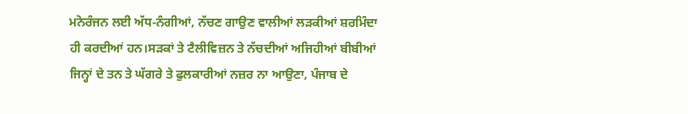ਮਨੋਰੰਜਨ ਲਈ ਅੱਧ-ਨੰਗੀਆਂ, ਨੱਚਣ ਗਾਉਣ ਵਾਲੀਆਂ ਲੜਕੀਆਂ ਸ਼ਰਮਿੰਦਾ ਹੀ ਕਰਦੀਆਂ ਹਨ।ਸੜਕਾਂ ਤੇ ਟੈਲੀਵਿਜ਼ਨ ਤੇ ਨੱਚਦੀਆਂ ਅਜਿਹੀਆਂ ਬੀਬੀਆਂ ਜਿਨ੍ਹਾਂ ਦੇ ਤਨ ਤੇ ਘੱਗਰੇ ਤੇ ਫੁਲਕਾਰੀਆਂ ਨਜ਼ਰ ਨਾ ਆਉਣਾ, ਪੰਜਾਬ ਦੇ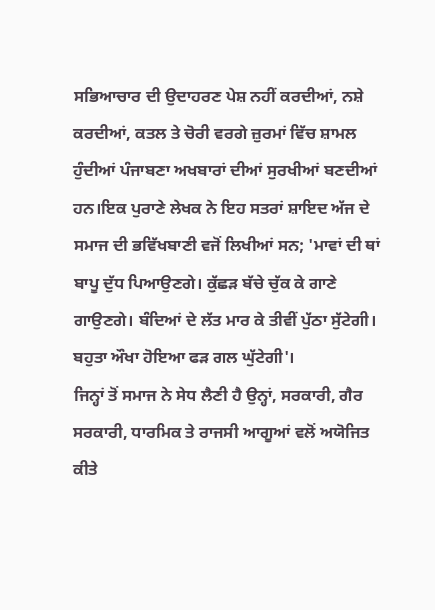ਸਭਿਆਚਾਰ ਦੀ ਉਦਾਹਰਣ ਪੇਸ਼ ਨਹੀਂ ਕਰਦੀਆਂ, ਨਸ਼ੇ ਕਰਦੀਆਂ, ਕਤਲ ਤੇ ਚੋਰੀ ਵਰਗੇ ਜ਼ੁਰਮਾਂ ਵਿੱਚ ਸ਼ਾਮਲ ਹੁੰਦੀਆਂ ਪੰਜਾਬਣਾ ਅਖਬਾਰਾਂ ਦੀਆਂ ਸੁਰਖੀਆਂ ਬਣਦੀਆਂ ਹਨ।ਇਕ ਪੁਰਾਣੇ ਲੇਖਕ ਨੇ ਇਹ ਸਤਰਾਂ ਸ਼ਾਇਦ ਅੱਜ ਦੇ ਸਮਾਜ ਦੀ ਭਵਿੱਖਬਾਣੀ ਵਜੋਂ ਲਿਖੀਆਂ ਸਨ; 'ਮਾਵਾਂ ਦੀ ਥਾਂ ਬਾਪੂ ਦੁੱਧ ਪਿਆਉਣਗੇ। ਕੁੱਛੜ ਬੱਚੇ ਚੁੱਕ ਕੇ ਗਾਣੇ ਗਾਉਣਗੇ। ਬੰਦਿਆਂ ਦੇ ਲੱਤ ਮਾਰ ਕੇ ਤੀਵੀਂ ਪੁੱਠਾ ਸੁੱਟੇਗੀ। ਬਹੁਤਾ ਔਖਾ ਹੋਇਆ ਫੜ ਗਲ ਘੁੱਟੇਗੀ'।
ਜਿਨ੍ਹਾਂ ਤੋਂ ਸਮਾਜ ਨੇ ਸੇਧ ਲੈਣੀ ਹੈ ਉਨ੍ਹਾਂ, ਸਰਕਾਰੀ, ਗੈਰ ਸਰਕਾਰੀ, ਧਾਰਮਿਕ ਤੇ ਰਾਜਸੀ ਆਗੂਆਂ ਵਲੋਂ ਅਯੋਜਿਤ ਕੀਤੇ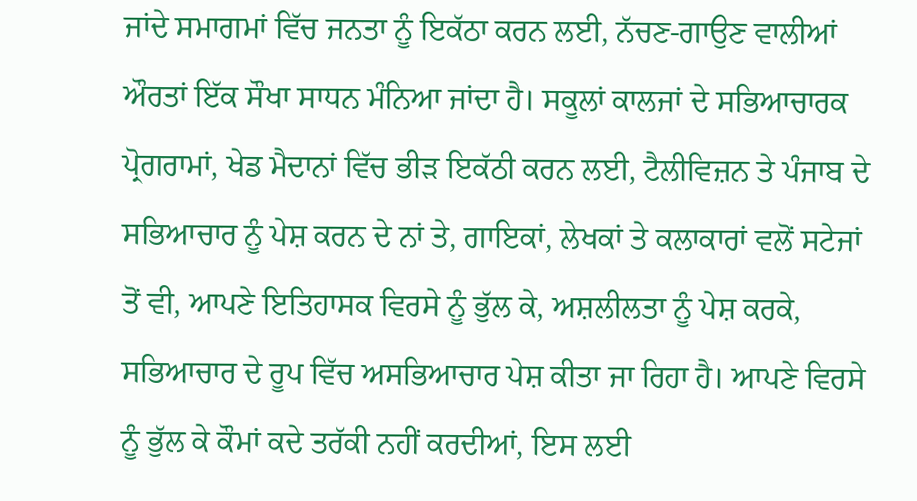ਜਾਂਦੇ ਸਮਾਗਮਾਂ ਵਿੱਚ ਜਨਤਾ ਨੂੰ ਇਕੱਠਾ ਕਰਨ ਲਈ, ਨੱਚਣ-ਗਾਉਣ ਵਾਲੀਆਂ ਔਰਤਾਂ ਇੱਕ ਸੌਖਾ ਸਾਧਨ ਮੰਨਿਆ ਜਾਂਦਾ ਹੈ। ਸਕੂਲਾਂ ਕਾਲਜਾਂ ਦੇ ਸਭਿਆਚਾਰਕ ਪ੍ਰੋਗਰਾਮਾਂ, ਖੇਡ ਮੈਦਾਨਾਂ ਵਿੱਚ ਭੀੜ ਇਕੱਠੀ ਕਰਨ ਲਈ, ਟੈਲੀਵਿਜ਼ਨ ਤੇ ਪੰਜਾਬ ਦੇ ਸਭਿਆਚਾਰ ਨੂੰ ਪੇਸ਼ ਕਰਨ ਦੇ ਨਾਂ ਤੇ, ਗਾਇਕਾਂ, ਲੇਖਕਾਂ ਤੇ ਕਲਾਕਾਰਾਂ ਵਲੋਂ ਸਟੇਜਾਂ ਤੋਂ ਵੀ, ਆਪਣੇ ਇਤਿਹਾਸਕ ਵਿਰਸੇ ਨੂੰ ਭੁੱਲ ਕੇ, ਅਸ਼ਲੀਲਤਾ ਨੂੰ ਪੇਸ਼ ਕਰਕੇ, ਸਭਿਆਚਾਰ ਦੇ ਰੂਪ ਵਿੱਚ ਅਸਭਿਆਚਾਰ ਪੇਸ਼ ਕੀਤਾ ਜਾ ਰਿਹਾ ਹੈ। ਆਪਣੇ ਵਿਰਸੇ ਨੂੰ ਭੁੱਲ ਕੇ ਕੌਮਾਂ ਕਦੇ ਤਰੱਕੀ ਨਹੀਂ ਕਰਦੀਆਂ, ਇਸ ਲਈ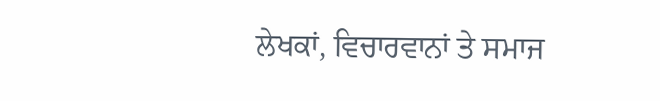ਲੇਖਕਾਂ, ਵਿਚਾਰਵਾਨਾਂ ਤੇ ਸਮਾਜ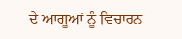ਦੇ ਆਗੂਆਂ ਨੂੰ ਵਿਚਾਰਨ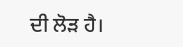ਦੀ ਲੋੜ ਹੈ।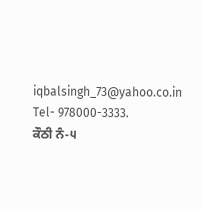iqbalsingh_73@yahoo.co.in
Tel- 978000-3333.
ਕੌਠੀ ਨੰ-੫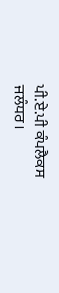ਪੀ.ਏ.ਪੀ ਕੰਪਲੈਕਸ
ਜਲੰਧਰ।